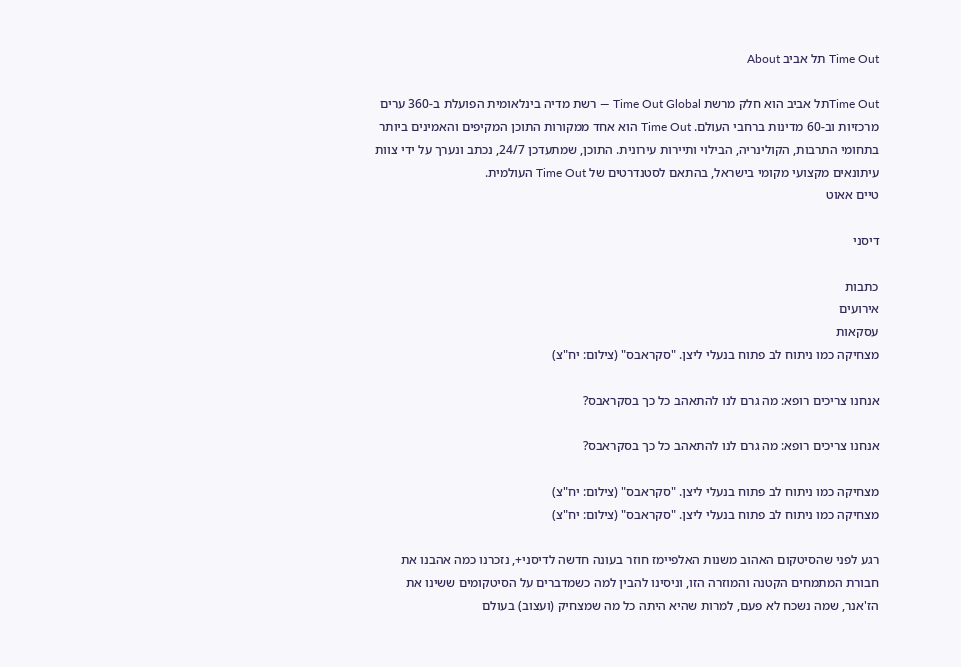Time Out תל אביב About

Time Outתל אביב הוא חלק מרשת Time Out Global — רשת מדיה בינלאומית הפועלת ב-360 ערים מרכזיות וב-60 מדינות ברחבי העולם. Time Out הוא אחד ממקורות התוכן המקיפים והאמינים ביותר בתחומי התרבות, הקולינריה, הבילוי ותיירות עירונית. התוכן, שמתעדכן 24/7, נכתב ונערך על ידי צוות עיתונאים מקצועי מקומי בישראל, בהתאם לסטנדרטים של Time Out העולמית.
טיים אאוט

דיסני

כתבות
אירועים
עסקאות
מצחיקה כמו ניתוח לב פתוח בנעלי ליצן. "סקראבס" (צילום: יח"צ)

אנחנו צריכים רופא: מה גרם לנו להתאהב כל כך בסקראבס?

אנחנו צריכים רופא: מה גרם לנו להתאהב כל כך בסקראבס?

מצחיקה כמו ניתוח לב פתוח בנעלי ליצן. "סקראבס" (צילום: יח"צ)
מצחיקה כמו ניתוח לב פתוח בנעלי ליצן. "סקראבס" (צילום: יח"צ)

רגע לפני שהסיטקום האהוב משנות האלפיימז חוזר בעונה חדשה לדיסני+, נזכרנו כמה אהבנו את חבורת המתמחים הקטנה והמוזרה הזו, וניסינו להבין למה כשמדברים על הסיטקומים ששינו את הז'אנר, שמה נשכח לא פעם, למרות שהיא היתה כל מה שמצחיק (ועצוב) בעולם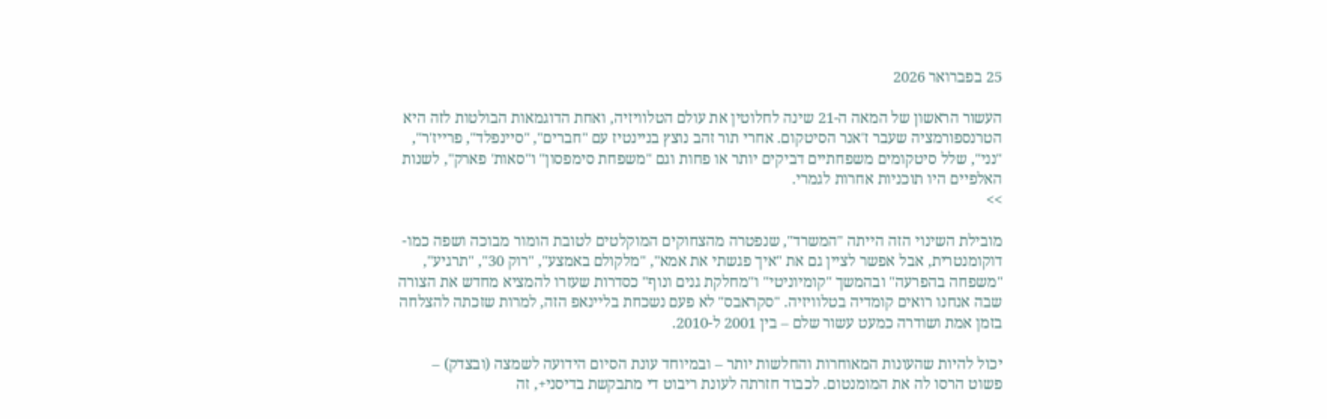25 בפברואר 2026

העשור הראשון של המאה ה-21 שינה לחלוטין את עולם הטלוויזיה, ואחת הדוגמאות הבולטות לזה היא הטרנספורמציה שעבר ז'אנר הסיטקום. אחרי תור זהב נוצץ בניינטיז עם "חברים", "סיינפלד", פרייז'ר", "נני", שלל סיטקומים משפחתיים דביקים יותר או פחות וגם "משפחת סימפסון" ו"סאות' פארק", לשנות האלפיים היו תוכניות אחרות לגמרי.
>>

מובילת השינוי הזה הייתה "המשרד", שנפטרה מהצחוקים המוקלטים לטובת הומור מבוכה ושפה כמו-דוקומנטרית, אבל אפשר לציין גם את "איך פגשתי את אמא", "מלקולם באמצע", "רוק 30", "תרגיע", "משפחה בהפרעה" ובהמשך "קומיוניטי" ו"מחלקת גנים ונוף" כסדרות שעזרו להמציא מחדש את הצורה שבה אנחנו רואים קומדיה בטלוויזיה. "סקראבס" לא פעם נשכחת בליינאפ הזה, למרות שזכתה להצלחה בזמן אמת ושודרה כמעט עשור שלם – בין 2001 ל-2010.

יכול להיות שהעונות המאוחרות והחלשות יותר – ובמיוחד עונת הסיום הידועה לשמצה (ובצדק) – פשוט הרסו לה את המומנטום. לכבוד חזרתה לעונת ריבוט די מתבקשת בדיסני+, זה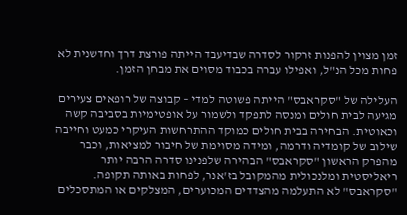זמן מצוין להפנות זרקור לסדרה שבדיעבד הייתה פורצת דרך וחדשנית לא פחות מכל הנ"ל, ואפילו עברה בכבוד מסוים את מבחן הזמן.

העלילה של "סקראבס" הייתה פשוטה למדי – קבוצה של רופאים צעירים מגיעה לבית חולים ומנסה לתפקד ולשמור על אופטימיות בסביבה קשה וכאוטית. הבחירה בבית חולים כמוקד ההתרחשות העיקרי כמעט וחייבה שילוב של קומדיה ודרמה, ומידה מסוימת של חיבור למציאות, וכבר מהפרק הראשון "סקראבס" הבהירה שלפנינו סדרה הרבה יותר ריאליסטית ומלנכולית מהמקובל בז'אנר, לפחות באותה תקופה. "סקראבס" לא התעלמה מהצדדים המכוערים, המצלקים או המתסכלים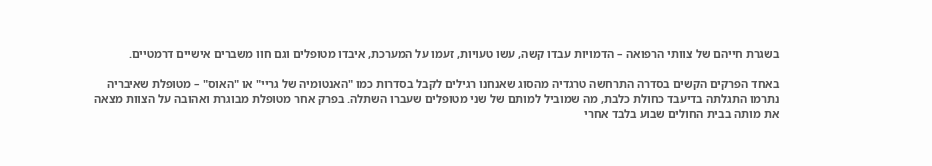בשגרת חייהם של צוותי הרפואה – הדמויות עבדו קשה, עשו טעויות, זעמו על המערכת, איבדו מטופלים וגם חוו משברים אישיים דרמטיים.

באחד הפרקים הקשים בסדרה התרחשה טרגדיה מהסוג שאנחנו רגילים לקבל בסדרות כמו "האנטומיה של גריי" או "האוס" – מטופלת שאיבריה נתרמו התגלתה בדיעבד כחולת כלבת, מה שמוביל למותם של שני מטופלים שעברו השתלה. בפרק אחר מטופלת מבוגרת ואהובה על הצוות מצאה את מותה בבית החולים שבוע בלבד אחרי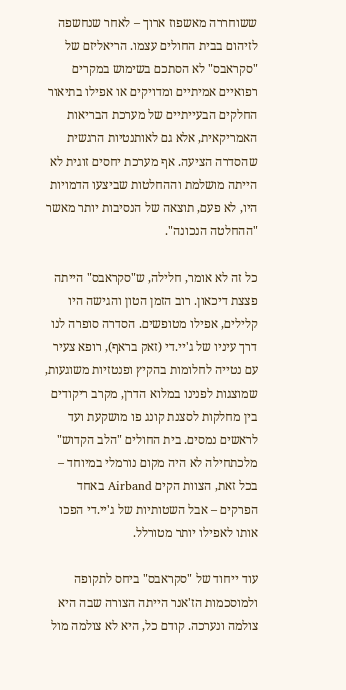ששוחררה מאשפוז ארוך – לאחר שנחשפה לזיהום בבית החולים עצמו. הריאליזם של "סקראבס" לא הסתכם בשימוש במקרים רפואיים אמיתיים ומדויקים או אפילו בתיאור החלקים הבעייתיים של מערכת הבריאות האמריקאית, אלא גם לאותנטיות הרגשית שהסדרה הציעה. אף מערכת יחסים זוגית לא הייתה מושלמת וההחלטות שביצעו הדמויות היו, לא פעם, תוצאה של הנסיבות יותר מאשר "ההחלטה הנכונה".

כל זה לא אומר, חלילה, ש"סקראבס" הייתה פצצת דיכאון. רוב הזמן הטון והגישה היו קלילים, אפילו מטופשים. הסדרה סופרה לנו דרך עיניו של ג'יי.די (זאק בראף), רופא צעיר עם נטייה לחלומות בהקיץ ופנטזיות משוגעות, שמוצגות לפנינו במלוא הדרן, מקרב ריקודים בין מחלקות לסצנת קונג פו מושקעת ועד לראשים נמסים. בית החולים "הלב הקדוש" מלכתחילה לא היה מקום נורמלי במיוחד – בכל זאת, הצוות הקים Airband באחד הפרקים – אבל השטותיות של ג'יי.די הפכו אותו לאפילו יותר מטורלל.

עוד ייחוד של "סקראבס" ביחס לתקופה ולמוסכמות הז'אנר הייתה הצורה שבה היא צולמה ונערכה. קודם כל, היא לא צולמה מול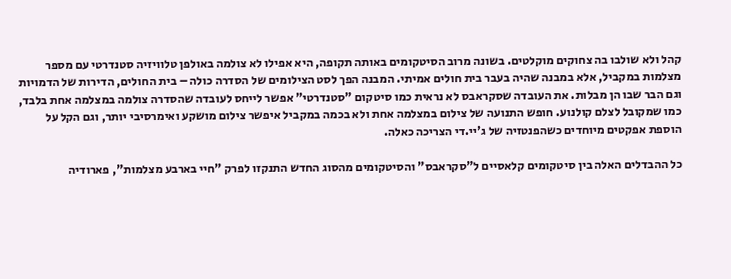קהל ולא שולבו בה צחוקים מוקלטים. בשונה מרוב הסיטקומים באותה תקופה, היא אפילו לא צולמה באולפן טלוויזיה סטנדרטי עם מספר מצלמות במקביל, אלא במבנה שהיה בעבר בית חולים אמיתי. המבנה הפך לסט הצילומים של הסדרה כולה – בית החולים, הדירות של הדמויות וגם הבר שבו הן מבלות. את העובדה שסקראבס לא נראית כמו סיטקום "סטנדרטי" אפשר לייחס לעובדה שהסדרה צולמה במצלמה אחת בלבד, כמו שמקובל לצלם קולנוע. חופש התנועה של צילום במצלמה אחת ולא בכמה במקביל איפשר צילום מושקע ואימרסיבי יותר, וגם הקל על הוספת אפקטים מיוחדים כשהפנטזיה של ג'יי.די הצריכה כאלה.

כל ההבדלים האלה בין סיטקומים קלאסיים ל"סקראבס" והסיטקומים מהסוג החדש התנקזו לפרק "חיי בארבע מצלמות", פארודיה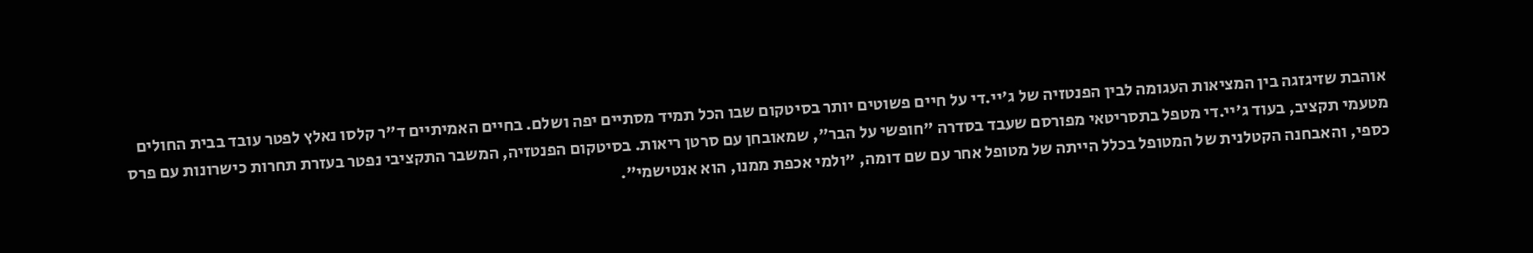אוהבת שזיגזגה בין המציאות העגומה לבין הפנטזיה של ג'יי.די על חיים פשוטים יותר בסיטקום שבו הכל תמיד מסתיים יפה ושלם. בחיים האמיתיים ד"ר קלסו נאלץ לפטר עובד בבית החולים מטעמי תקציב, בעוד ג'יי.די מטפל בתסריטאי מפורסם שעבד בסדרה "חופשי על הבר", שמאובחן עם סרטן ריאות. בסיטקום הפנטזיה, המשבר התקציבי נפטר בעזרת תחרות כישרונות עם פרס כספי, והאבחנה הקטלנית של המטופל בכלל הייתה של מטופל אחר עם שם דומה, "ולמי אכפת ממנו, הוא אנטישמי".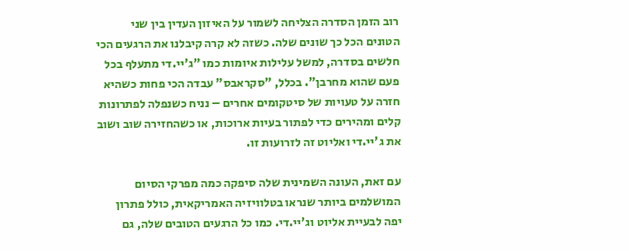רוב הזמן הסדרה הצליחה לשמור על האיזון העדין בין שני הטונים הכל כך שונים שלה. כשזה לא קרה קיבלנו את הרגעים הכי חלשים בסדרה, למשל עלילות איומות כמו "ג'יי.די מתעלף בכל פעם שהוא מחרבן". בכלל, "סקראבס" עבדה הכי פחות כשהיא חזרה על טעויות של סיטקומים אחרים – נניח כשנפלה לפתרונות קלים ומהירים כדי לפתור בעיות ארוכות, או כשהחזירה שוב ושוב את ג'יי.די ואליוט זה לזרועות זו.

עם זאת, העונה השמינית שלה סיפקה כמה מפרקי הסיום המושלמים ביותר שנראו בטלוויזיה האמריקאית, כולל פתרון יפה לבעיית אליוט וג'יי.די. כמו כל הרגעים הטובים שלה, גם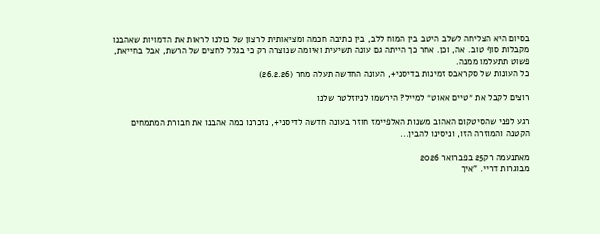בסיום היא הצליחה לשלב היטב בין המוח ללב, בין כתיבה חכמה ומציאותית לרצון של כולנו לראות את הדמויות שאהבנו מקבלות סוף טוב. אה, וכן. אחר כך הייתה גם עונה תשיעית ואיומה שנוצרה רק כי בגלל לחצים של הרשת, אבל בחייאת, פשוט תתעלמו ממנה.
כל העונות של סקראבס זמינות בדיסני+, העונה החדשה תעלה מחר (26.2.26)

רוצים לקבל את ״טיים אאוט״ למייל? הירשמו לניוזלטר שלנו

רגע לפני שהסיטקום האהוב משנות האלפיימז חוזר בעונה חדשה לדיסני+, נזכרנו כמה אהבנו את חבורת המתמחים הקטנה והמוזרה הזו, וניסינו להבין...

מאתנעמה רק25 בפברואר 2026
מבוגרות דריי. "איך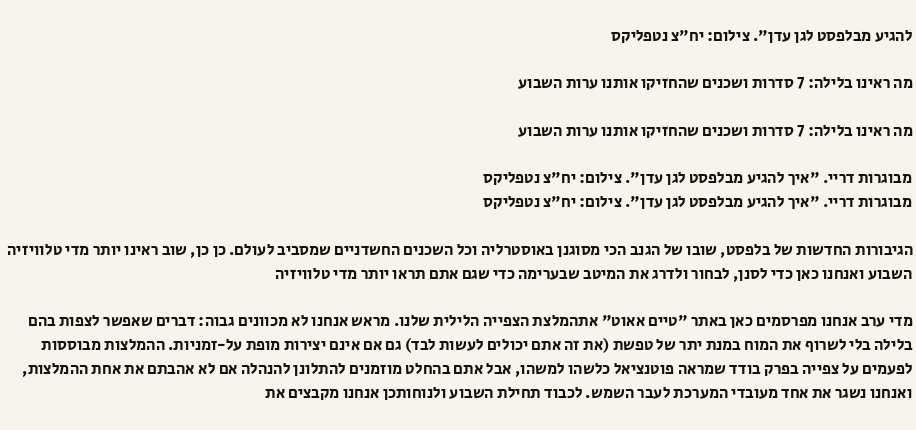להגיע מבלפסט לגן עדן". צילום: יח"צ נטפליקס

מה ראינו בלילה: 7 סדרות ושכנים שהחזיקו אותנו ערות השבוע

מה ראינו בלילה: 7 סדרות ושכנים שהחזיקו אותנו ערות השבוע

מבוגרות דריי. "איך להגיע מבלפסט לגן עדן". צילום: יח"צ נטפליקס
מבוגרות דריי. "איך להגיע מבלפסט לגן עדן". צילום: יח"צ נטפליקס

הגיבורות החדשות של בלפסט, שובו של הגנב הכי מסוגנן באוסטרליה וכל השכנים החשדניים שמסביב לעולם. כן כן, שוב ראינו יותר מדי טלוויזיה השבוע ואנחנו כאן כדי לסנן, לבחור ולדרג את המיטב שבערימה כדי שגם אתם תראו יותר מדי טלוויזיה

מדי ערב אנחנו מפרסמים כאן באתר "טיים אאוט" אתהמלצת הצפייה הלילית שלנו. מראש אנחנו לא מכוונים גבוה: דברים שאפשר לצפות בהם בלילה בלי לשרוף את המוח במנת יתר של טפשת (את זה אתם יכולים לעשות לבד) גם אם אינם יצירות מופת על-זמניות. ההמלצות מבוססות לפעמים על צפייה בפרק בודד שמראה פוטנציאל כלשהו למשהו, אבל אתם בהחלט מוזמנים להתלונן להנהלה אם לא אהבתם את אחת ההמלצות, ואנחנו נשגר את אחד מעובדי המערכת לעבר השמש. לכבוד תחילת השבוע ולנוחותכן אנחנו מקבצים את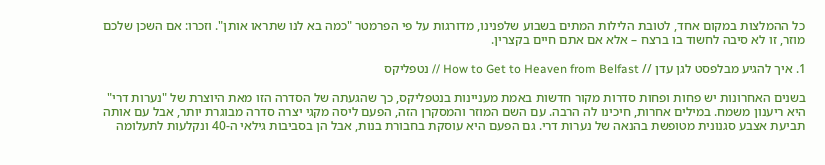כל ההמלצות במקום אחד, לטובת הלילות המתים בשבוע שלפנינו, מדורגות על פי הפרמטר "כמה בא לנו שתראו אותן". וזכרו: אם השכן שלכם מוזר, זו לא סיבה לחשוד בו ברצח – אלא אם אתם חיים בקצרין.

1. איך להגיע מבלפסט לגן עדן // How to Get to Heaven from Belfast // נטפליקס

בשנים האחרונות יש פחות ופחות סדרות מקור חדשות באמת מעניינות בנטפליקס, כך שהגעתה של הסדרה הזו מאת היוצרת של "נערות דרי" היא ריענון משמח. במילים אחרות, חיכינו לה הרבה. עם השם המוזר והמסקרן הזה, הפעם ליסה מקגי יצרה סדרה מבוגרת יותר, אבל עם אותה תביעת אצבע סגנונית מטופשת בהנאה של נערות דרי. גם הפעם היא עוסקת בחבורת בנות, אבל הן בסביבות גילאי ה-40 ונקלעות לתעלומה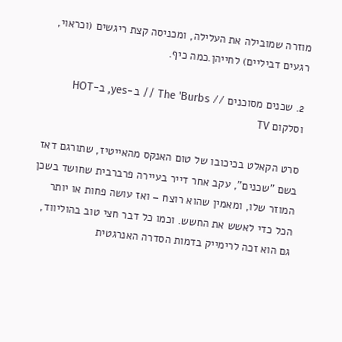מוזרה שמובילה את העלילה, ומכניסה קצת ריגשים (וכראוי, רגעים דביליים) לחייהן.כמה כיף.

2. שכנים מסוכנים // The 'Burbs // ב-yes, ב-HOT וסלקום TV

סרט הקאלט בכיכובו של טום האנקס מהאייטיז, שתורגם דאז בשם "שכנים", עקב אחר דייר בעיירה פרברבית שחושד בשכן המוזר שלו, ומאמין שהוא רוצח – ואז עושה פחות או יותר הכל כדי לאשש את החשש. וכמו כל דבר חצי טוב בהוליווד, גם הוא זכה לרימייק בדמות הסדרה האנרגטית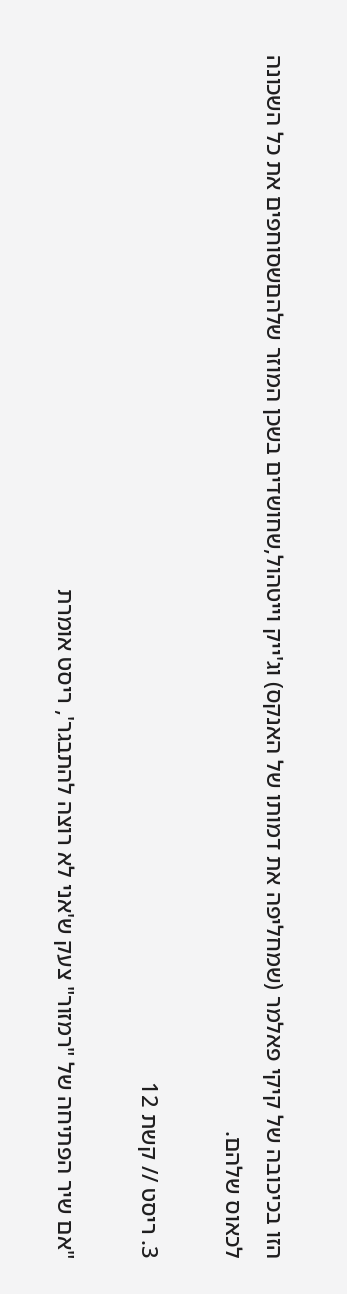הזו בכיכובה של קיקי פאלמר (שמחליפה את דמותו של האנקס) וג'ייק וייטהול,שחושדים בשכן המוזר שלהםשסוחפים את כל השכונה לכאוס שלהם.

3. ריסט // קשת 12

"אם שיר הפתיחה של "רמזור" צעק ש'אני לא רוצה להתבגר', ריסט אומרת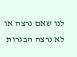לנו שאם נרצה או לא נרצה הבגרות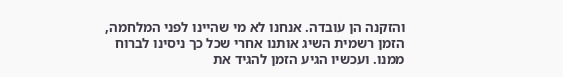והזקנה הן עובדה. אנחנו לא מי שהיינו לפני המלחמה, הזמן רשמית השיג אותנו אחרי שכל כך ניסינו לברוח ממנו. ועכשיו הגיע הזמן להגיד את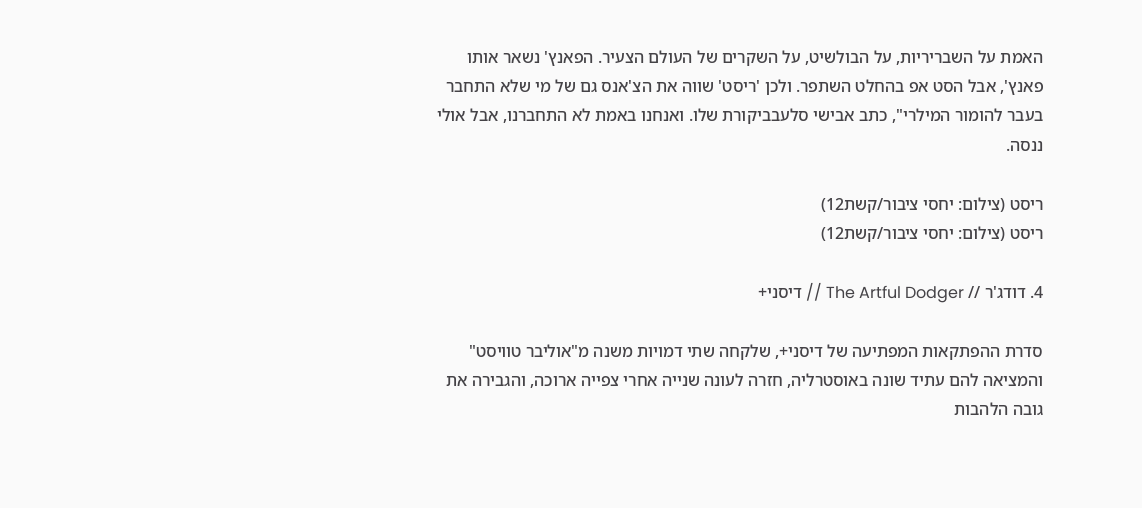האמת על השבריריות, על הבולשיט, על השקרים של העולם הצעיר. הפאנץ' נשאר אותו פאנץ', אבל הסט אפ בהחלט השתפר. ולכן 'ריסט' שווה את הצ'אנס גם של מי שלא התחבר בעבר להומור המילרי", כתב אבישי סלעבביקורת שלו. ואנחנו באמת לא התחברנו, אבל אולי ננסה.

ריסט (צילום: יחסי ציבור/קשת12)
ריסט (צילום: יחסי ציבור/קשת12)

4. דודג'ר // The Artful Dodger // דיסני+

סדרת ההפתקאות המפתיעה של דיסני+, שלקחה שתי דמויות משנה מ"אוליבר טוויסט" והמציאה להם עתיד שונה באוסטרליה, חזרה לעונה שנייה אחרי צפייה ארוכה, והגבירה את גובה הלהבות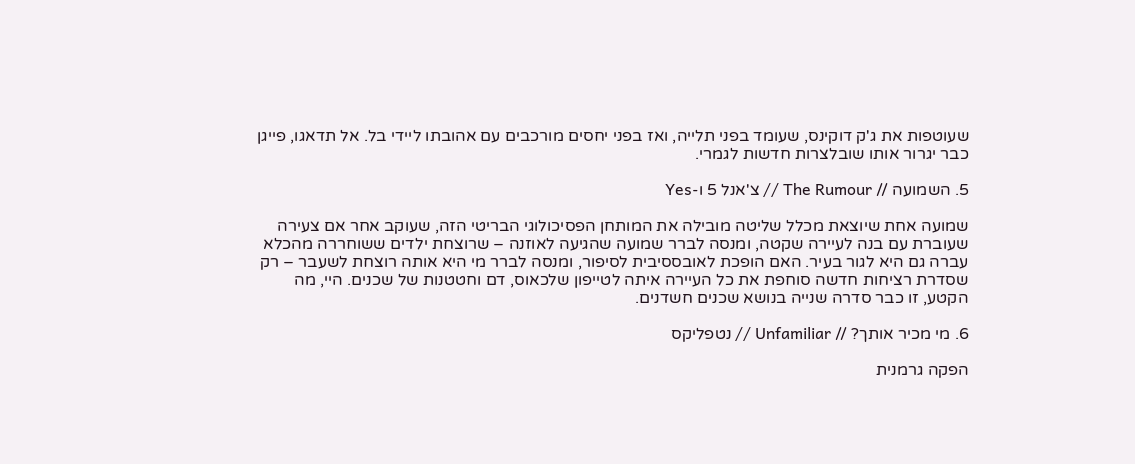שעוטפות את ג'ק דוקינס, שעומד בפני תלייה, ואז בפני יחסים מורכבים עם אהובתו ליידי בל. אל תדאגו, פייגן כבר יגרור אותו שובלצרות חדשות לגמרי.

5. השמועה // The Rumour // צ'אנל 5 ו-Yes

שמועה אחת שיוצאת מכלל שליטה מובילה את המותחן הפסיכולוגי הבריטי הזה, שעוקב אחר אם צעירה שעוברת עם בנה לעיירה שקטה, ומנסה לברר שמועה שהגיעה לאוזנה – שרוצחת ילדים ששוחררה מהכלא עברה גם היא לגור בעיר. האם הופכת לאובססיבית לסיפור, ומנסה לברר מי היא אותה רוצחת לשעבר – רק שסדרת רציחות חדשה סוחפת את כל העיירה איתה לטייפון שלכאוס, דם וחטטנות של שכנים. היי, מה הקטע, זו כבר סדרה שנייה בנושא שכנים חשדנים.

6. מי מכיר אותך? // Unfamiliar // נטפליקס

הפקה גרמנית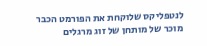לנטפליקס שלוקחת את הפורמט הכבר מוכר של מותחן של זוג מרגלים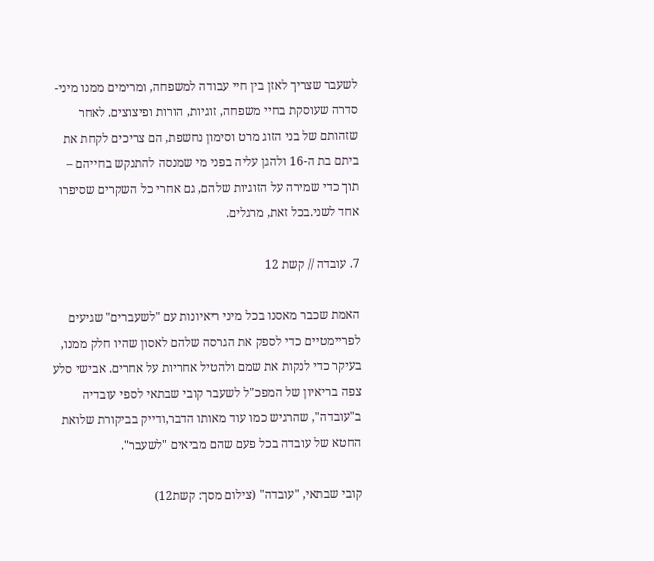לשעבר שצריך לאזן בין חיי עבודה למשפחה, ומרימים ממנו מיני-סדרה שעוסקת בחיי משפחה, זוגיות, הורות ופיצוצים. לאחר שזהותם של בני הזוג מרט וסימון נחשפת, הם צריכים לקחת את ביתם בת ה-16 ולהגן עליה בפני מי שמנסה להתנקש בחייהם – תוך כדי שמירה על הזוגיות שלהם, גם אחרי כל השקרים שסיפרו אחד לשני.בכל זאת, מרגלים.

7. עובדה // קשת 12

האמת שכבר מאסנו בכל מיני ריאיונות עם "לשעברים" שגיעים לפריימטיים כדי לספק את הגרסה שלהם לאסון שהיו חלק ממנו, בעיקר כדי לנקות את שמם ולהטיל אחריות על אחרים. אבישי סלע צפה בריאיון של המפכ"ל לשעבר קובי שבתאי לספי עובדיה ב"עובדה", שהרגיש כמו עוד מאותו הדבר,ודייק בביקורת שלואת החטא של עובדה בכל פעם שהם מביאים "לשעבר".

קובי שבתאי, "עובדה" (צילום מסך: קשת12)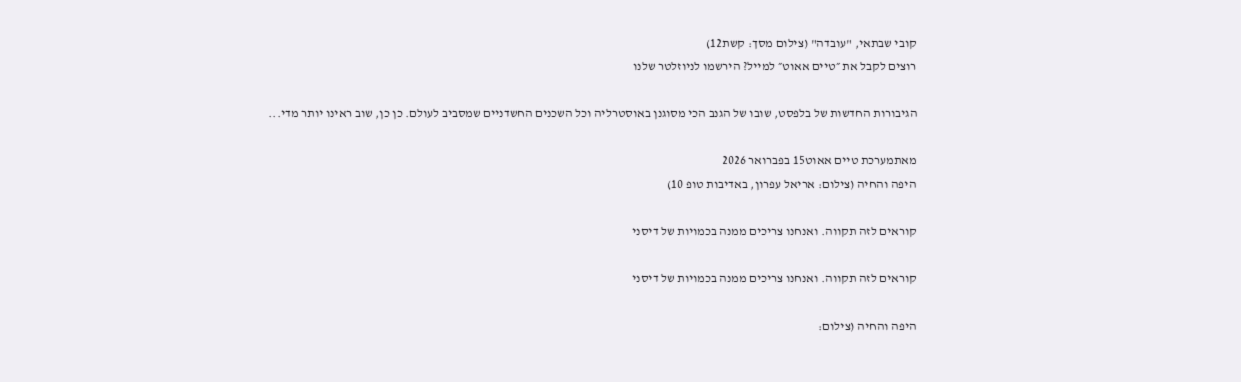קובי שבתאי, "עובדה" (צילום מסך: קשת12)
רוצים לקבל את ״טיים אאוט״ למייל? הירשמו לניוזלטר שלנו

הגיבורות החדשות של בלפסט, שובו של הגנב הכי מסוגנן באוסטרליה וכל השכנים החשדניים שמסביב לעולם. כן כן, שוב ראינו יותר מדי...

מאתמערכת טיים אאוט15 בפברואר 2026
היפה והחיה (צילום: אריאל עפרון, באדיבות טופ 10)

קוראים לזה תקווה. ואנחנו צריכים ממנה בכמויות של דיסני

קוראים לזה תקווה. ואנחנו צריכים ממנה בכמויות של דיסני

היפה והחיה (צילום: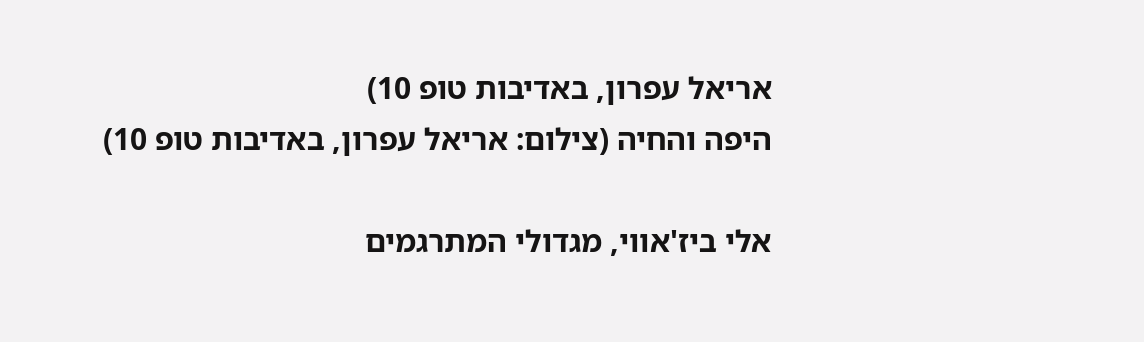אריאל עפרון, באדיבות טופ 10)
היפה והחיה (צילום: אריאל עפרון, באדיבות טופ 10)

אלי ביז'אווי, מגדולי המתרגמים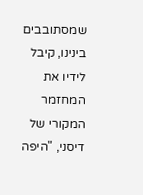שמסתובבים בינינו, קיבל לידיו את המחזמר המקורי של דיסני, "היפה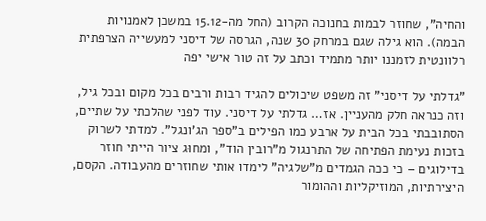והחיה", שחוזר לבמות בחנוכה הקרוב (החל מה-15.12 במשכן לאמנויות הבמה). הוא גילה שגם במרחק 30 שנה, הגרסה של דיסני למעשייה הצרפתית רלוונטית לזמננו יותר מתמיד וכתב על זה טור אישי יפה

"גדלתי על דיסני" זה משפט שיכולים להגיד רבות ורבים בכל מקום ובכל גיל, וזה כנראה חלק מהעניין. אז… גדלתי על דיסני. עוד לפני שהלכתי על שתיים, הסתובבתי בכל הבית על ארבע כמו הפילים ב"ספר הג'ונגל". למדתי לשרוק בזכות נעימת הפתיחה של התרנגול מ"רובין הוד", ומחוּג ציור הייתי חוזר בדילוגים – כי ככה הגמדים מ"שלגיה" לימדו אותי שחוזרים מהעבודה. הקסם, היצירתיות, המוזיקליות וההומור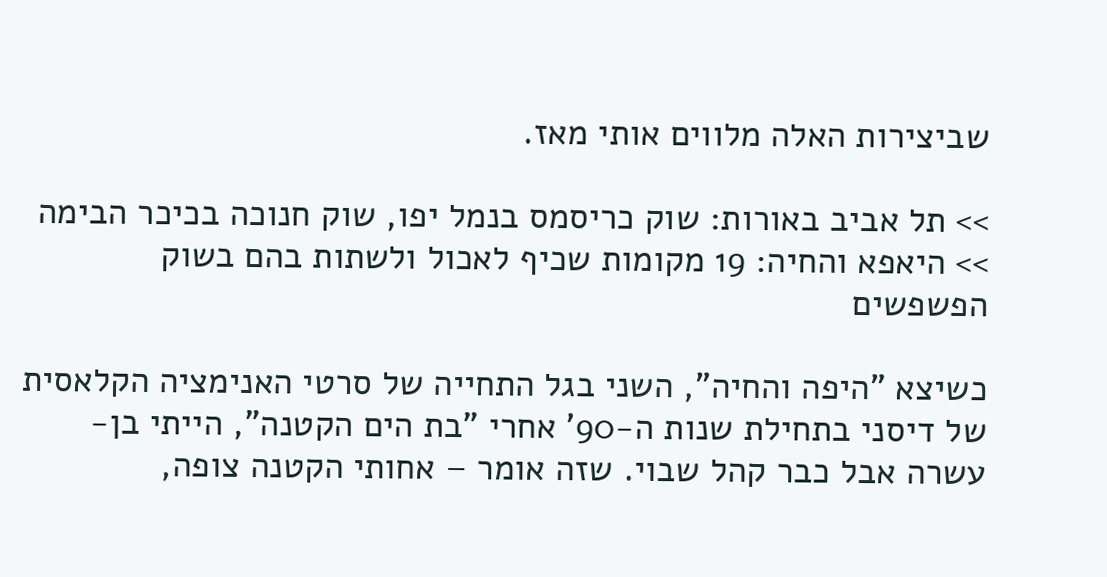שביצירות האלה מלווים אותי מאז.

>> תל אביב באורות: שוק כריסמס בנמל יפו, שוק חנוכה בכיכר הבימה
>> היאפא והחיה: 19 מקומות שכיף לאכול ולשתות בהם בשוק הפשפשים

כשיצא "היפה והחיה", השני בגל התחייה של סרטי האנימציה הקלאסית של דיסני בתחילת שנות ה-90' אחרי "בת הים הקטנה", הייתי בן-עשרה אבל כבר קהל שבוי. שזה אומר – אחותי הקטנה צופה,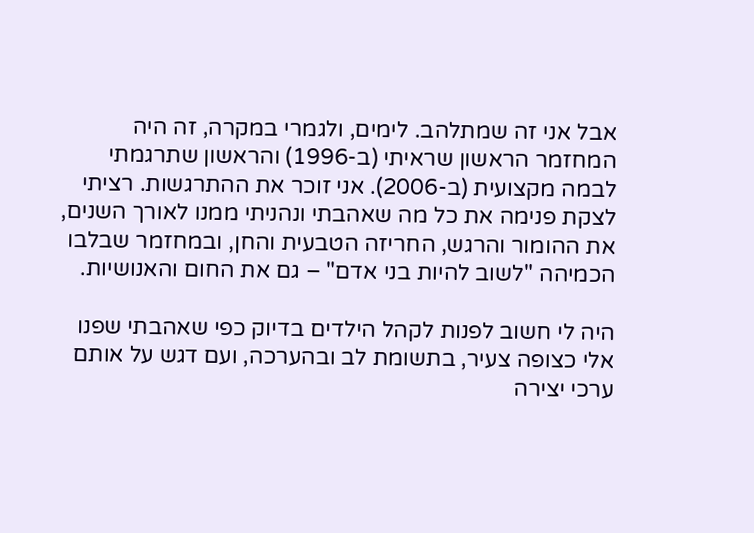אבל אני זה שמתלהב. לימים, ולגמרי במקרה, זה היה המחזמר הראשון שראיתי (ב-1996) והראשון שתרגמתי לבמה מקצועית (ב-2006). אני זוכר את ההתרגשות. רציתי לצקת פנימה את כל מה שאהבתי ונהניתי ממנו לאורך השנים, את ההומור והרגש, החריזה הטבעית והחן, ובמחזמר שבלבו הכמיהה "לשוב להיות בני אדם" – גם את החום והאנושיות.

היה לי חשוב לפנות לקהל הילדים בדיוק כפי שאהבתי שפנו אלי כצופה צעיר, בתשומת לב ובהערכה, ועם דגש על אותם ערכי יצירה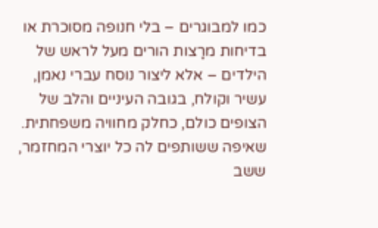כמו למבוגרים – בלי חנופה מסוכרת או בדיחות מרָצות הורים מעל לראש של הילדים – אלא ליצור נוסח עברי נאמן, עשיר וקולח, בגובה העיניים והלב של הצופים כולם, כחלק מחוויה משפחתית. שאיפה ששותפים לה כל יוצרי המחזמר, ששב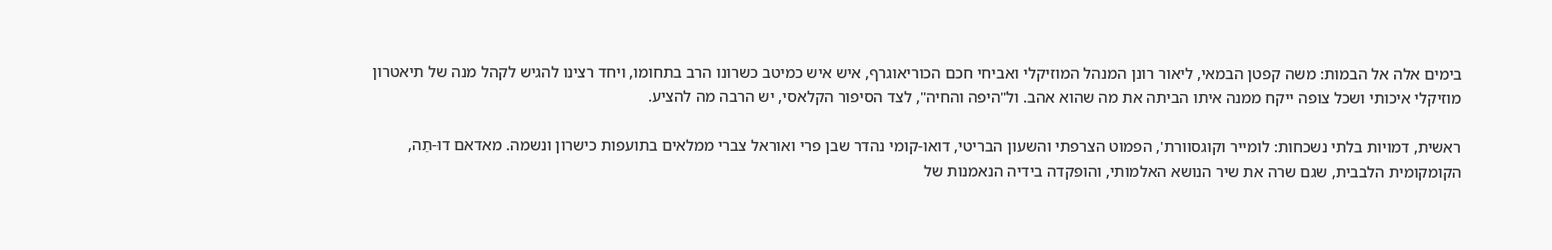בימים אלה אל הבמות: משה קפטן הבמאי, ליאור רונן המנהל המוזיקלי ואביחי חכם הכוריאוגרף, איש איש כמיטב כשרונו הרב בתחומו, ויחד רצינו להגיש לקהל מנה של תיאטרון מוזיקלי איכותי ושכל צופה ייקח ממנה איתו הביתה את מה שהוא אהב. ול"היפה והחיה", לצד הסיפור הקלאסי, יש הרבה מה להציע.

ראשית, דמויות בלתי נשכחות: לומייר וקוגסוורת', הפמוט הצרפתי והשעון הבריטי, דואו-קומי נהדר שבן פרי ואוראל צברי ממלאים בתועפות כישרון ונשמה. מאדאם דוּ-תֵה, הקומקומית הלבבית, שגם שרה את שיר הנושא האלמותי, והופקדה בידיה הנאמנות של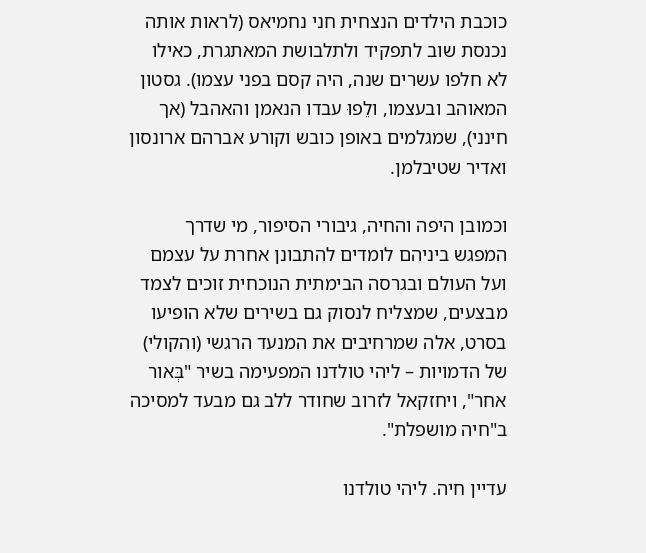כוכבת הילדים הנצחית חני נחמיאס (לראות אותה נכנסת שוב לתפקיד ולתלבושת המאתגרת, כאילו לא חלפו עשרים שנה, היה קסם בפני עצמו). גסטון המאוהב ובעצמו, ולֵפוּ עבדו הנאמן והאהבל (אך חינני), שמגלמים באופן כובש וקורע אברהם ארונסון ואדיר שטיבלמן.

וכמובן היפה והחיה, גיבורי הסיפור, מי שדרך המפגש ביניהם לומדים להתבונן אחרת על עצמם ועל העולם ובגרסה הבימתית הנוכחית זוכים לצמד מבצעים, שמצליח לנסוק גם בשירים שלא הופיעו בסרט, אלה שמרחיבים את המנעד הרגשי (והקולי) של הדמויות – ליהי טולדנו המפעימה בשיר "בְּאור אחר", ויחזקאל לזרוב שחודר ללב גם מבעד למסיכה ב"חיה מושפלת".

עדיין חיה. ליהי טולדנו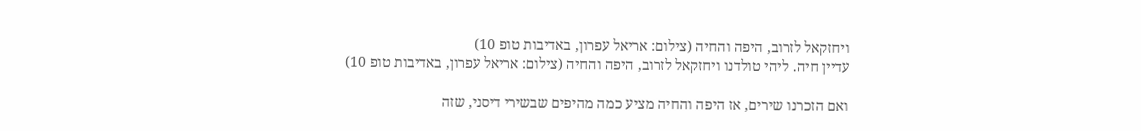ויחזקאל לזרוב, היפה והחיה (צילום: אריאל עפרון, באדיבות טופ 10)
עדיין חיה. ליהי טולדנו ויחזקאל לזרוב, היפה והחיה (צילום: אריאל עפרון, באדיבות טופ 10)

ואם הזכרנו שירים, אז היפה והחיה מציע כמה מהיפים שבשירי דיסני, שזה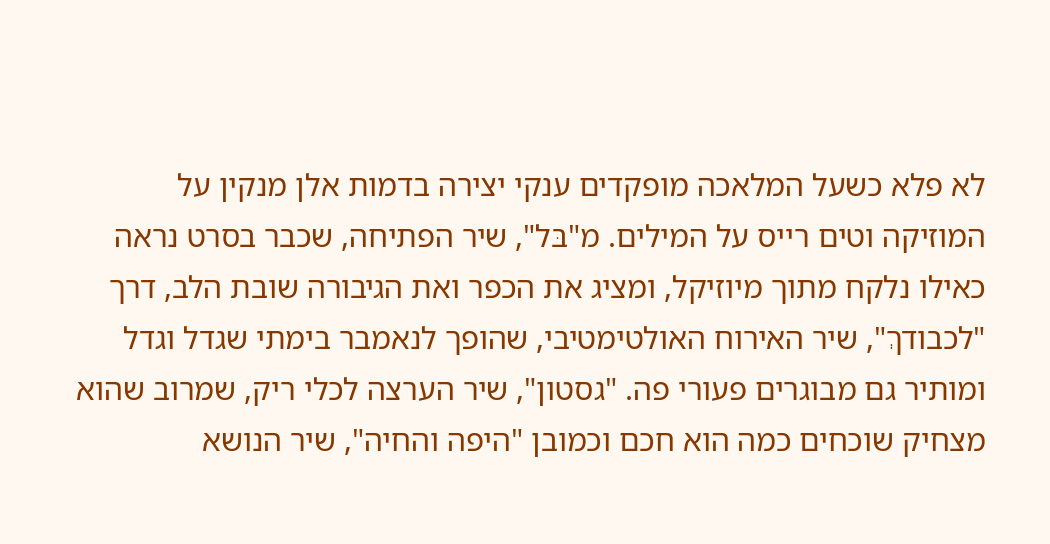לא פלא כשעל המלאכה מופקדים ענקי יצירה בדמות אלן מנקין על המוזיקה וטים רייס על המילים. מ"בּל", שיר הפתיחה, שכבר בסרט נראה כאילו נלקח מתוך מיוזיקל, ומציג את הכפר ואת הגיבורה שובת הלב, דרך "לכבודךְ", שיר האירוח האולטימטיבי, שהופך לנאמבר בימתי שגדל וגדל ומותיר גם מבוגרים פעורי פה. "גסטון", שיר הערצה לכלי ריק, שמרוב שהוא מצחיק שוכחים כמה הוא חכם וכמובן "היפה והחיה", שיר הנושא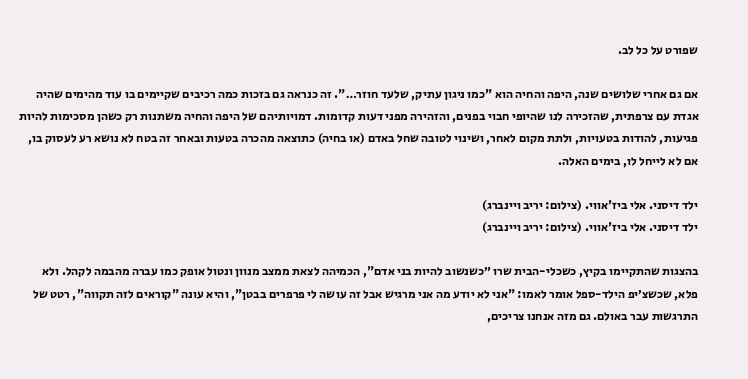שפורט על כל לב.

אם גם אחרי שלושים שנה, היפה והחיה הוא "כמו ניגון עתיק, שלעד חוזר…". זה כנראה גם בזכות כמה רכיבים שקיימים בו עוד מהימים שהיה אגדת עם צרפתית, שהזכירה לנו שהיופי חבוי בפנים, והזהירה מפני דעות קדומות. דמויותיהם של היפה והחיה משתנות רק כשהן מסכימות להיות פגיעות, להודות בטעויות, ולתת מקום לאחר, ושינוי לטובה שחל באדם (או בחיה) כתוצאה מהכרה בטעות ובאחר זה בטח לא נושא רע לעסוק בו, אם לא לייחל לו, בימים האלה.

ילד דיסני. אלי ביז'אווי. (צילום: יריב ויינברג)
ילד דיסני. אלי ביז'אווי. (צילום: יריב ויינברג)

בהצגות שהתקיימו בקיץ, כשכלי-הבית שרו ״כשנשוב להיות בני אדם", הכמיהה לצאת ממצב מנוון ונטול אופק כמו עברה מהבמה לקהל. ולא פלא, שכשצ׳יפ הילד-ספל אומר לאמו: "אני לא יודע מה אני מרגיש אבל זה עושה לי פרפרים בבטן", והיא עונה "קוראים לזה תקווה", רטט של התרגשות עבר באולם. גם מזה אנחנו צריכים,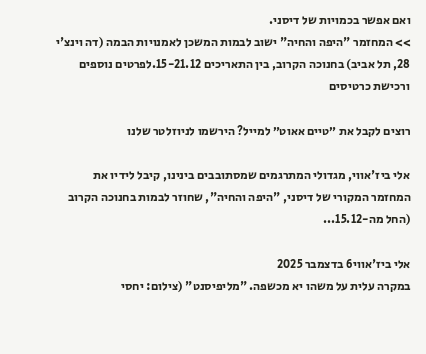ואם אפשר בכמויות של דיסני.
>> המחזמר "היפה והחיה" ישוב לבמות המשכן לאמנויות הבמה (דה וינצ'י 28, תל אביב) בחנוכה הקרוב, בין התאריכים 15-21.12.לפרטים נוספים ורכישת כרטיסים

רוצים לקבל את ״טיים אאוט״ למייל? הירשמו לניוזלטר שלנו

אלי ביז'אווי, מגדולי המתרגמים שמסתובבים בינינו, קיבל לידיו את המחזמר המקורי של דיסני, "היפה והחיה", שחוזר לבמות בחנוכה הקרוב (החל מה-15.12...

אלי ביז'אווי6 בדצמבר 2025
במקרה עלית על משהו יא מכשפה. "מליפיסנט" (צילום: יחסי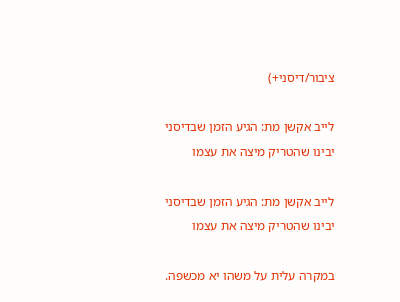ציבור/דיסני+)

לייב אקשן מת: הגיע הזמן שבדיסני יבינו שהטריק מיצה את עצמו

לייב אקשן מת: הגיע הזמן שבדיסני יבינו שהטריק מיצה את עצמו

במקרה עלית על משהו יא מכשפה.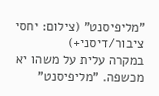"מליפיסנט" (צילום: יחסי ציבור/דיסני+)
במקרה עלית על משהו יא מכשפה. "מליפיסנט"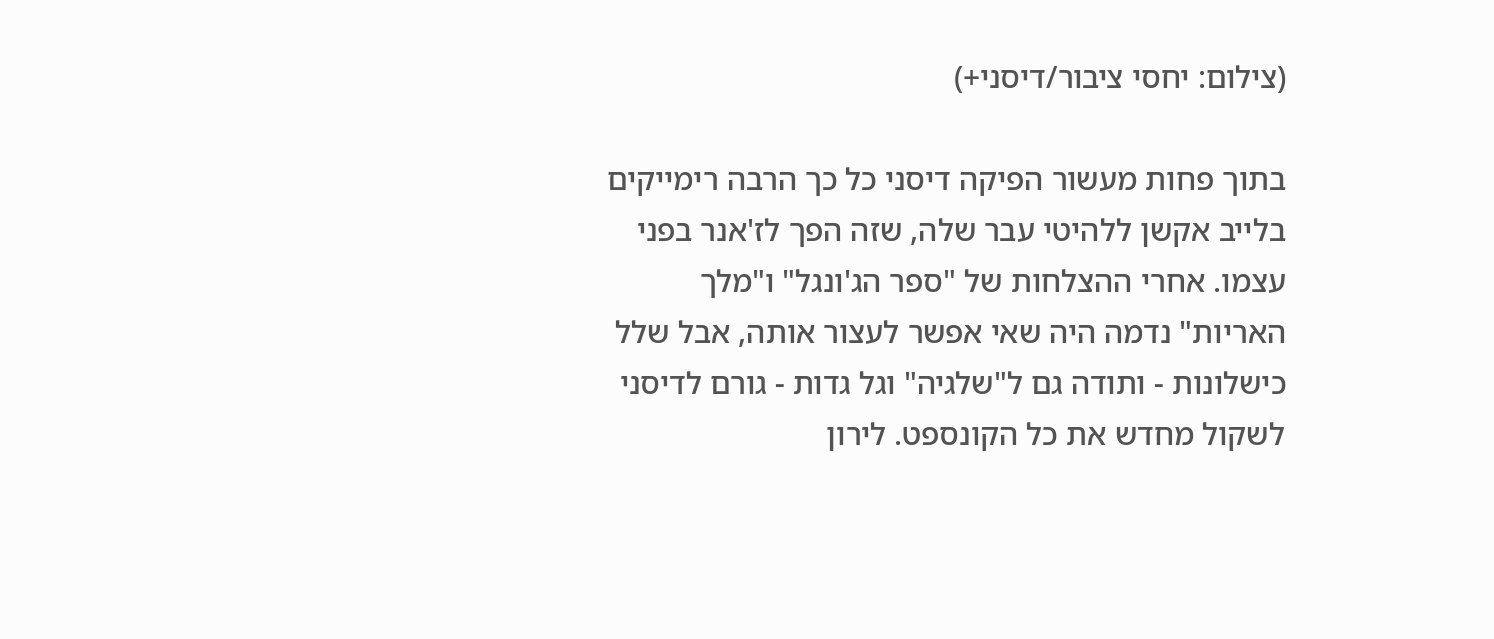(צילום: יחסי ציבור/דיסני+)

בתוך פחות מעשור הפיקה דיסני כל כך הרבה רימייקים בלייב אקשן ללהיטי עבר שלה, שזה הפך לז'אנר בפני עצמו. אחרי ההצלחות של "ספר הג'ונגל" ו"מלך האריות" נדמה היה שאי אפשר לעצור אותה, אבל שלל כישלונות - ותודה גם ל"שלגיה" וגל גדות - גורם לדיסני לשקול מחדש את כל הקונספט. לירון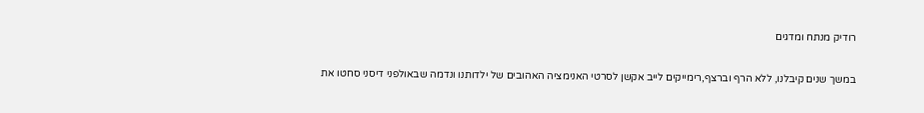רודיק מנתח ומדגים

במשך שנים קיבלנו, ללא הרף וברצף,רימייקים לייב אקשן לסרטי האנימציה האהובים של ילדותנו ונדמה שבאולפני דיסני סחטו את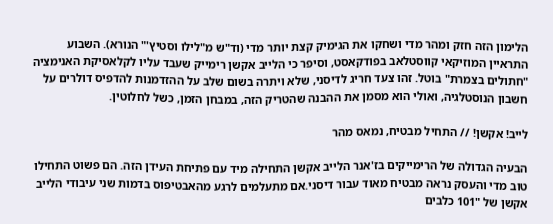הלימון הזה חזק ומהר מדי ושחקו את הגימיק קצת יותר מדי (וד"ש מ"לילו וסטיץ'" הנורא). השבוע התראיין המוזיקאי קווסטלאב בפודקאסט, וסיפר כי הלייב אקשן רימייק שעבד עליו לקלאסיקת האנימציה "חתולים בצמרת" בוטל. זהו צעד חריג לדיסני, שלא ויתרה בשום שלב על ההזדמנות להדפיס דולרים על חשבון הנוסטלגיה, ואולי הוא מסמן את ההבנה שהטריק הזה, במבחן הזמן, כשל לחלוטין.

לייב! אקשן! // התחיל מבטיח, נמאס מהר

הבעיה הגדולה של הרימייקים בז'אנר הלייב אקשן התחילה מיד עם פתיחת העידן הזה. הם פשוט התחילו טוב מדי והעסק נראה מבטיח מאוד עבור דיסני.אם מתעלמים לרגע מהאבטיפוס בדמות שני עיבודי הלייב אקשן של "101 כלבים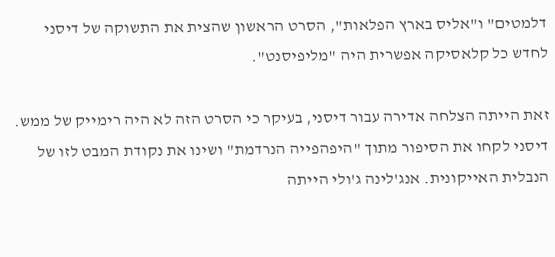דלמטים" ו"אליס בארץ הפלאות", הסרט הראשון שהצית את התשוקה של דיסני לחדש כל קלאסיקה אפשרית היה "מליפיסנט".

זאת הייתה הצלחה אדירה עבור דיסני, בעיקר כי הסרט הזה לא היה רימייק של ממש. דיסני לקחו את הסיפור מתוך "היפהפייה הנרדמת" ושינו את נקודת המבט לזו של הנבלית האייקונית. אנג'לינה ג'ולי הייתה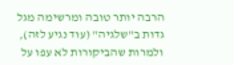הרבה יותר טובה ומרשימה מגל גדות ב"שלגיה" (עוד נגיע לזה), ולמרות שהביקורות לא עפו על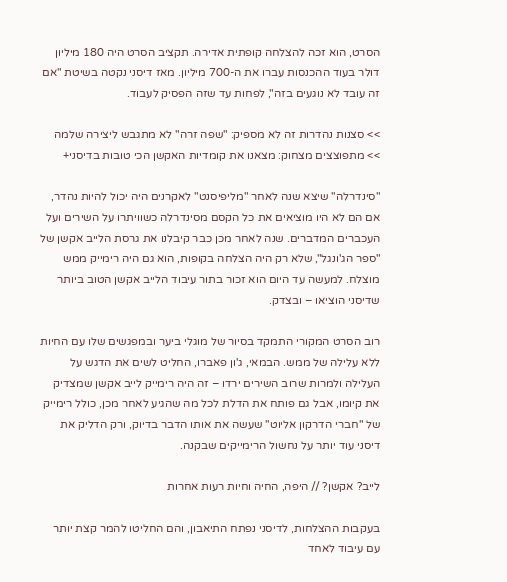הסרט, הוא זכה להצלחה קופתית אדירה. תקציב הסרט היה 180 מיליון דולר בעוד ההכנסות עברו את ה-700 מיליון. מאז דיסני נקטה בשיטת "אם זה עובד לא נוגעים בזה", לפחות עד שזה הפסיק לעבוד.

>> סצנות נהדרות זה לא מספיק: "שפה זרה" לא מתגבש ליצירה שלמה
>> מתפוצצים מצחוק: מצאנו את קומדיות האקשן הכי טובות בדיסני+

"סינדרלה" שיצא שנה לאחר "מליפיסנט" לאקרנים היה יכול להיות נהדר, אם הם לא היו מוציאים את כל הקסם מסינדרלה כשוויתרו על השירים ועל העכברים המדברים. שנה לאחר מכן כבר קיבלנו את גרסת הלייב אקשן של "ספר הג'ונגל", שלא רק היה הצלחה בקופות, הוא גם היה רימייק ממש מוצלח. למעשה עד היום הוא זכור בתור עיבוד הלייב אקשן הטוב ביותר שדיסני הוציאו – ובצדק.

רוב הסרט המקורי התמקד בסיור של מוגלי ביער ובמפגשים שלו עם החיות ללא עלילה של ממש. הבמאי, ג'ון פאברו, החליט לשים את הדגש על העלילה ולמרות שרוב השירים ירדו – זה היה רימייק לייב אקשן שמצדיק את קיומו, אבל גם פותח את הדלת לכל מה שהגיע לאחר מכן, כולל רימייק של "חברי הדרקון אליוט" שעשה את אותו הדבר בדיוק, ורק הדליק את דיסני עוד יותר על נחשול הרימייקים שבקנה.

לייב? אקשן? // היפה, החיה וחיות רעות אחרות

בעקבות ההצלחות, לדיסני נפתח התיאבון, והם החליטו להמר קצת יותר עם עיבוד לאחד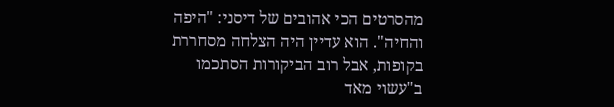מהסרטים הכי אהובים של דיסני: "היפה והחיה". הוא עדיין היה הצלחה מסחררת בקופות, אבל רוב הביקורות הסתכמו ב"עשוי מאד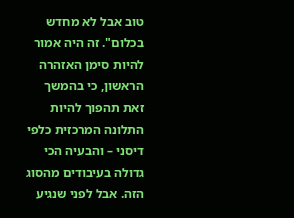טוב אבל לא מחדש בכלום". זה היה אמור להיות סימן האזהרה הראשון, כי בהמשך זאת תהפוך להיות התלונה המרכזית כלפי דיסני – והבעיה הכי גדולה בעיבודים מהסוג הזה. אבל לפני שנגיע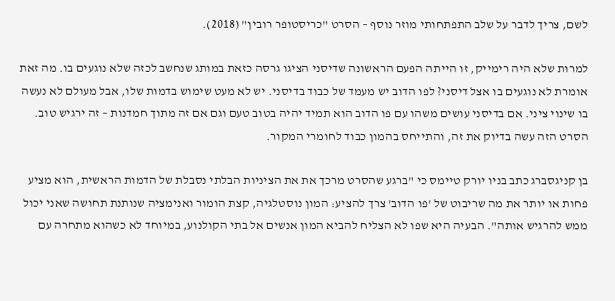לשם, צריך לדבר על שלב התפתחותי מוזר נוסף – הסרט "כריסטופר רובין" (2018).

למרות שלא היה רימייק, זו הייתה הפעם הראשונה שדיסני הציגו גרסה כזאת במותג שנחשב לכזה שלא נוגעים בו. מה זאת אומרת לא נוגעים בו אצל דיסני? לפו הדוב יש מעמד של כבוד בדיסני. יש לא מעט שימוש בדמות שלו, אבל מעולם לא נעשה בו שינוי ציני. אם בדיסני עושים משהו עם פו הדוב הוא תמיד יהיה בטוב טעם וגם אם זה מתוך חמדנות – זה ירגיש טוב. הסרט הזה עשה בדיוק את זה, והתייחס בהמון כבוד לחומרי המקור.

בן קניגסברג כתב בניו יורק טיימס כי "ברגע שהסרט מרכך את את הציניות הבלתי נסבלת של הדמות הראשית, הוא מציע פחות או יותר את מה שריבוט של 'פו הדוב' צרך להציע: המון נוסטלגיה, קצת הומור ואנימציה שנותנת תחושה שאני יכול ממש להרגיש אותה". הבעיה היא שפו לא הצליח להביא המון אנשים אל בתי הקולנוע, במיוחד לא כשהוא מתחרה עם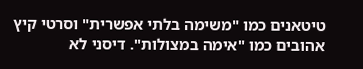טיטאנים כמו "משימה בלתי אפשרית" וסרטי קיץ אהובים כמו "אימה במצולות". דיסני לא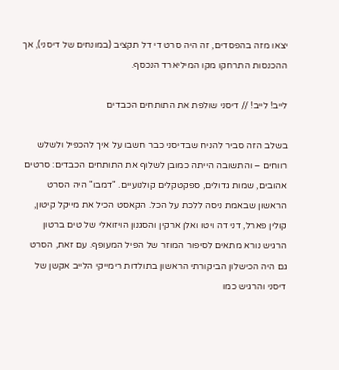יצאו מזה בהפסדים, זה היה סרט די דל תקציב (במונחים של דיסני), אך ההכנסות התרחקו מקו המיליארד הנכסף.

לייב! לייב! // דיסני שולפת את התותחים הכבדים

בשלב הזה סביר להניח שבדיסני כבר חשבו על איך להכפיל ולשלש רווחים – והתשובה הייתה כמובן לשלוף את התותחים הכבדים: סרטים אהובים, שמות גדולים, ספקטקלים קולנועיים. "דמבו" היה הסרט הראשון שבאמת ניסה ללכת על הכל. הקאסט הכיל את מייקל קיטון, קולין פארל, דני דה ויטו ואלן ארקין והסגנון הויזואלי של טים ברטון הרגיש נורא מתאים לסיפור המוזר של הפיל המעופף. עם זאת, הסרט גם היה הכישלון הביקורתי הראשון בתולדות רימייקי הלייב אקשן של דיסני והרגיש כמו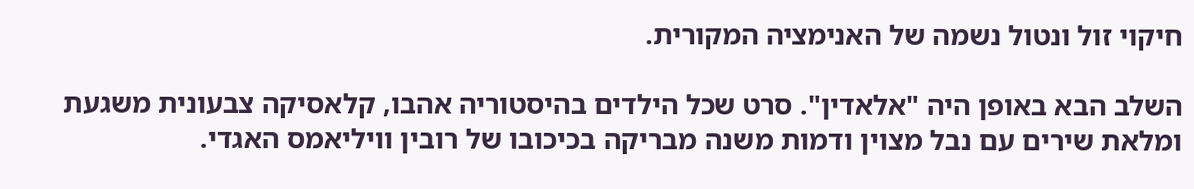חיקוי זול ונטול נשמה של האנימציה המקורית.

השלב הבא באופן היה "אלאדין". סרט שכל הילדים בהיסטוריה אהבו, קלאסיקה צבעונית משגעת ומלאת שירים עם נבל מצוין ודמות משנה מבריקה בכיכובו של רובין וויליאמס האגדי.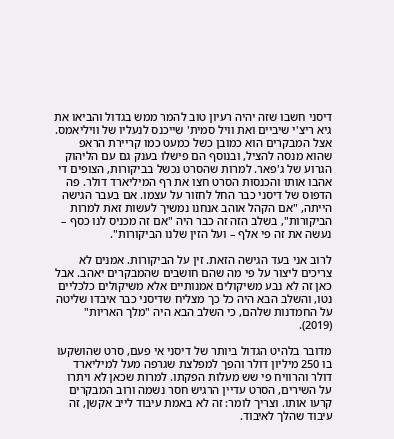דיסני חשבו שזה יהיה רעיון טוב להמר ממש בגדול והביאו את גיא ריצ'י שיביים ואת וויל סמית' שייכנס לנעליו של וויליאמס. אצל המבקרים הוא כמובן כשל כמעט כמו קריירת הראפ שהוא מנסה להציל, ובנוסף הם פישלו בענק גם עם הליהוק הגרוע של ג'פאר. למרות שהסרט נכשל בביקורות, הצופים די אהבו אותו והכנסות הסרט חצו את רף המיליארד דולר. פה הדפוס של דיסני כבר החל לחזור על עצמו. אם בעבר הגישה הייתה, "אם הקהל אוהב אנחנו נמשיך לעשות זאת למרות הביקורות", בשלב הזה זה כבר היה "אם זה מכניס לנו כסף – נעשה את זה פי אלף – ועל הזין שלנו הביקורות".

לרוב אני בעד הגישה הזאת. זין על הביקורות. אמנים לא צריכים ליצור על פי מה שהם חושבים שהמבקרים יאהב. אבל כאן זה לא נבע משיקולים אמנותיים אלא משיקולים כלכליים נטו, והשלב הבא היה כל כך מצליח שדיסני כבר איבדו שליטה על החמדנות שלהם, כי השלב הבא היה "מלך האריות" (2019).

מדובר בלהיט הגדול ביותר של דיסני אי פעם, סרט שהושקעו בו 250 מיליון דולר והפך למפלצת שגרפה מעל למיליארד דולר והרוויח פי שש מעלות הפקתו. למרות שכאן לא ויתרו על השירים, הסרט עדיין הרגיש חסר נשמה ורוב המבקרים קרעו אותו. וצריך לומר: זה לא באמת עיבוד לייב אקשן, זה עיבוד שהלך לאיבוד.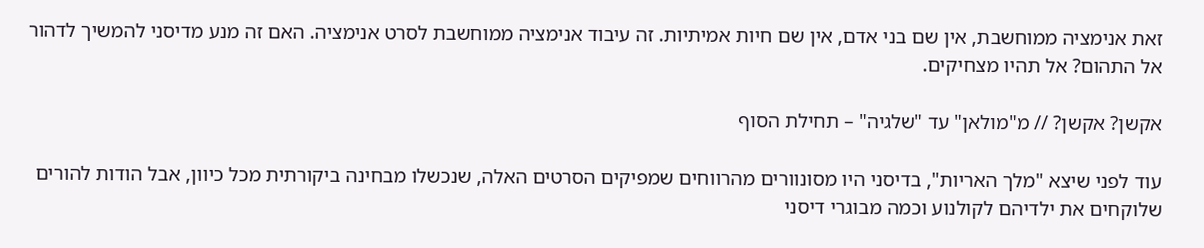זאת אנימציה ממוחשבת, אין שם בני אדם, אין שם חיות אמיתיות. זה עיבוד אנימציה ממוחשבת לסרט אנימציה. האם זה מנע מדיסני להמשיך לדהור אל התהום? אל תהיו מצחיקים.

אקשן? אקשן? // מ"מולאן" עד "שלגיה" – תחילת הסוף

עוד לפני שיצא "מלך האריות", בדיסני היו מסונוורים מהרווחים שמפיקים הסרטים האלה, שנכשלו מבחינה ביקורתית מכל כיוון, אבל הודות להורים שלוקחים את ילדיהם לקולנוע וכמה מבוגרי דיסני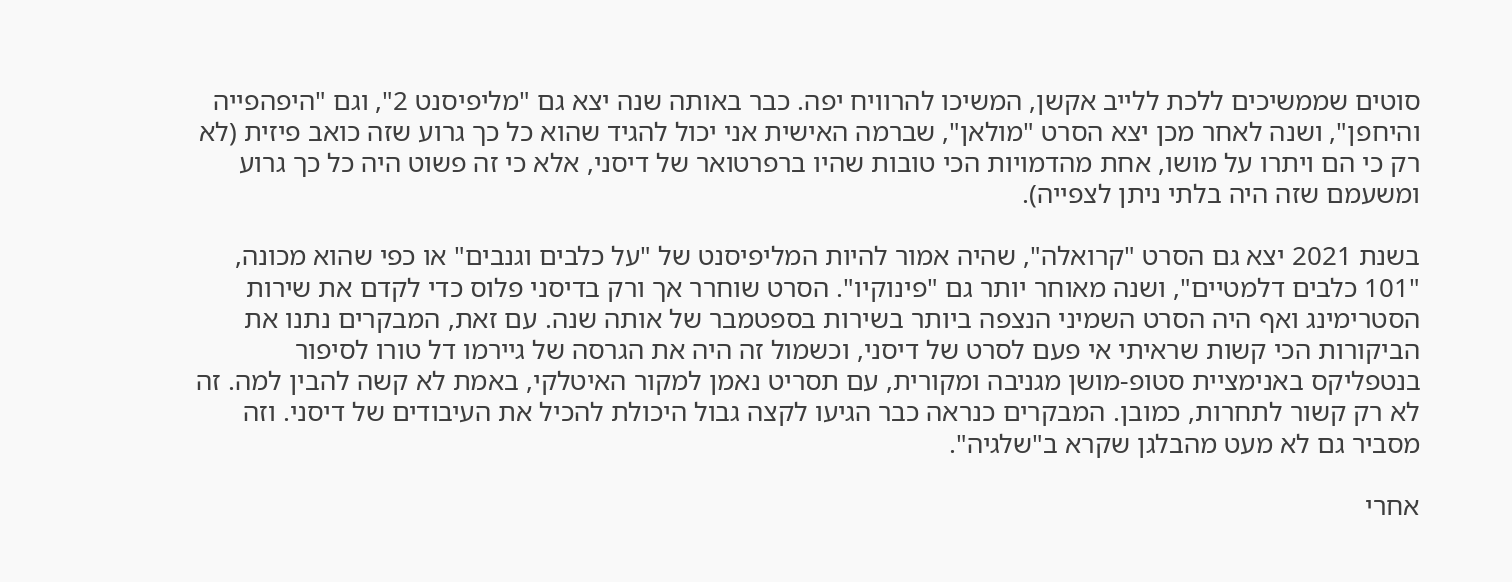סוטים שממשיכים ללכת ללייב אקשן, המשיכו להרוויח יפה. כבר באותה שנה יצא גם "מליפיסנט 2", וגם "היפהפייה והיחפן", ושנה לאחר מכן יצא הסרט "מולאן", שברמה האישית אני יכול להגיד שהוא כל כך גרוע שזה כואב פיזית (לא רק כי הם ויתרו על מושו, אחת מהדמויות הכי טובות שהיו ברפרטואר של דיסני, אלא כי זה פשוט היה כל כך גרוע ומשעמם שזה היה בלתי ניתן לצפייה).

בשנת 2021 יצא גם הסרט "קרואלה", שהיה אמור להיות המליפיסנט של "על כלבים וגנבים" או כפי שהוא מכונה, "101 כלבים דלמטיים", ושנה מאוחר יותר גם "פינוקיו". הסרט שוחרר אך ורק בדיסני פלוס כדי לקדם את שירות הסטרימינג ואף היה הסרט השמיני הנצפה ביותר בשירות בספטמבר של אותה שנה. עם זאת, המבקרים נתנו את הביקורות הכי קשות שראיתי אי פעם לסרט של דיסני, וכשמול זה היה את הגרסה של גיירמו דל טורו לסיפור בנטפליקס באנימציית סטופ-מושן מגניבה ומקורית, עם תסריט נאמן למקור האיטלקי, באמת לא קשה להבין למה. זה לא רק קשור לתחרות, כמובן. המבקרים כנראה כבר הגיעו לקצה גבול היכולת להכיל את העיבודים של דיסני. וזה מסביר גם לא מעט מהבלגן שקרא ב"שלגיה".

אחרי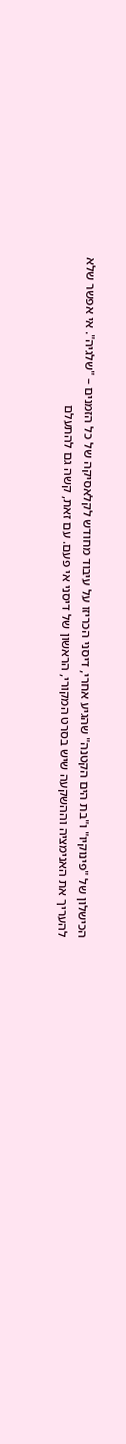הכישלון של "פינוקיו" ו"בת הים הקטנה" שהגיע אחרי, דיסני הכריזו על עיבוד מחודש לקלאסיקה של כל הזמנים – "שלגיה". אי אפשר שלא להעריך את האנימציה וההשקעה שיש בסרט המקורי, הראשון של דיסני אי פעם. עם זאת, קשה גם להתעלם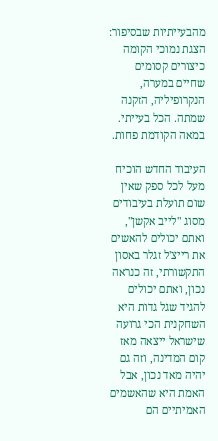מהבעייתיות שבסיפור: הצגת נמוכי הקומה כיצורים קסומים שחיים במערה, הנקרופיליה, הזקנה שמתה. הכל בעייתי. במאה הקודמת פחות.

העיבוד החדש הוכיח מעל לכל ספק שאין שום תועלת בעיבודים מסוג "לייב אקשן", ואתם יכולים להאשים את רייצ'ל זגלר באסון התקשורתי, זה כנראה נכון, ואתם יכולים להגיד שגל גדות היא השחקנית הכי גרועה שישראל ייצאה מאז קום המדינה, וזה גם יהיה מאד נכון, אבל האמת היא שהאשמים האמיתיים הם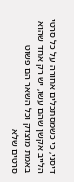דיסני, כי כשמסתכלים אחורה על כל סרטי הלייב אקשן שהם עשו, יש רק אחד שהוא באמת מוצדק וכל השאר הם פשוט סרטים שלא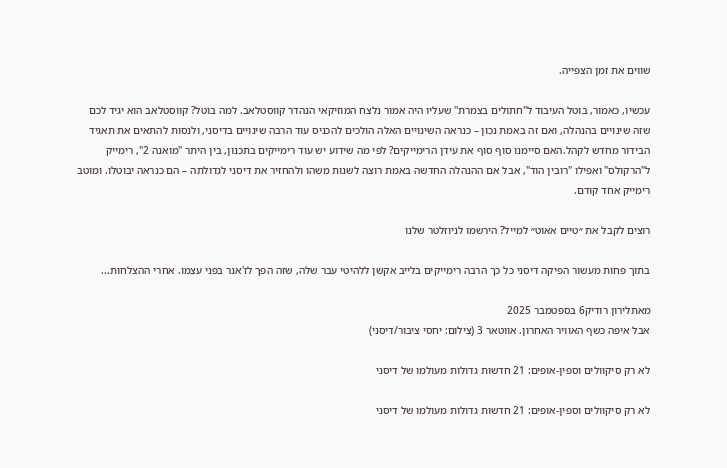שווים את זמן הצפייה.

עכשיו, כאמור, בוטל העיבוד ל"חתולים בצמרת" שעליו היה אמור נלצח המוזיקאי הנהדר קווסטלאב. למה בוטל? קווסטלאב הוא יגיד לכם שזה שינויים בהנהלה, ואם זה באמת נכון – כנראה השינויים האלה הולכים להכניס עוד הרבה שינויים בדיסני, ולנסות להתאים את תאגיד הבידור מחדש לקהל.האם סיימנו סוף סוף את עידן הרימייקים? לפי מה שידוע יש עוד רימייקים בתכנון, בין היתר "מואנה 2", רימייק ל"הרקולס" ואפילו "רובין הוד", אבל אם ההנהלה החדשה באמת רוצה לשנות משהו ולהחזיר את דיסני לגדולתה – הם כנראה יבוטלו. ומוטב רימייק אחד קודם.

רוצים לקבל את ״טיים אאוט״ למייל? הירשמו לניוזלטר שלנו

בתוך פחות מעשור הפיקה דיסני כל כך הרבה רימייקים בלייב אקשן ללהיטי עבר שלה, שזה הפך לז'אנר בפני עצמו. אחרי ההצלחות...

מאתלירון רודיק6 בספטמבר 2025
אבל איפה כשף האוויר האחרון. אווטאר 3 (צילום: יחסי ציבור/דיסני)

לא רק סיקוולים וספין-אופים: 21 חדשות גדולות מעולמו של דיסני

לא רק סיקוולים וספין-אופים: 21 חדשות גדולות מעולמו של דיסני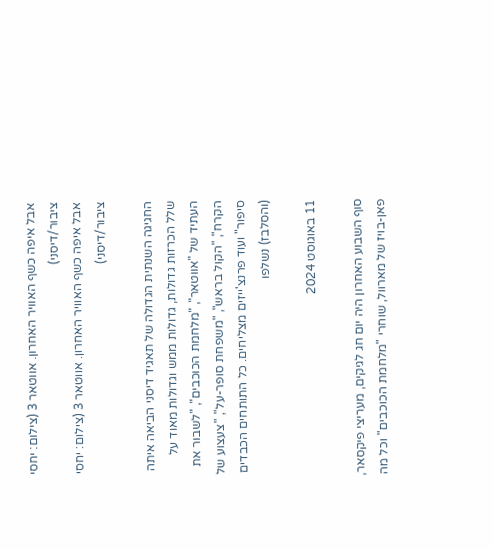אבל איפה כשף האוויר האחרון. אווטאר 3 (צילום: יחסי ציבור/דיסני)
אבל איפה כשף האוויר האחרון. אווטאר 3 (צילום: יחסי ציבור/דיסני)

החגיגה השנתית הגדולה של תאגיד דיסני הביאה איתה שלל הכרזות גדולות, גדולות ממש וגדולות מאוד על העתיד של "אווטאר", "מלחמת הכוכבים", "לשבור את הקרח", "הקול בראש", "משפחת סופר-על", "צעצוע של סיפור" ועוד פרנצ'ייזים מצליחים. כל התותחים הכבדים (והסלבז) נשלפו

11 באוגוסט 2024

סוף השבוע האחרון היה יום חג לגיקים, מעריצי פיקסאר, פאן-בויז של מארוול, שוחרי "מלחמת הכוכבים" וכל מה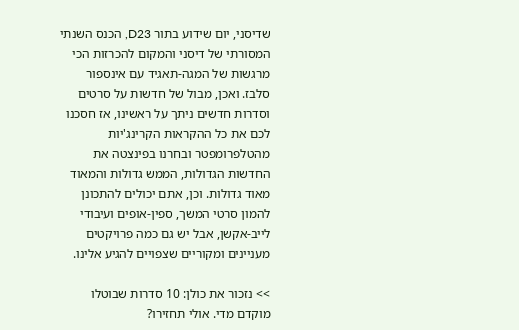שדיסני, יום שידוע בתור D23, הכנס השנתי המסורתי של דיסני והמקום להכרזות הכי מרגשות של המגה-תאגיד עם אינספור סלבז. ואכן, מבול של חדשות על סרטים וסדרות חדשים ניתך על ראשינו, אז חסכנו לכם את כל ההקראות הקרינג'יות מהטלפרומפטר ובחרנו בפינצטה את החדשות הגדולות, הממש גדולות והמאוד מאוד גדולות. וכן, אתם יכולים להתכונן להמון סרטי המשך, ספין-אופים ועיבודי לייב-אקשן, אבל יש גם כמה פרויקטים מעניינים ומקוריים שצפויים להגיע אלינו.

>> נזכור את כולן: 10 סדרות שבוטלו מוקדם מדי. אולי תחזירו?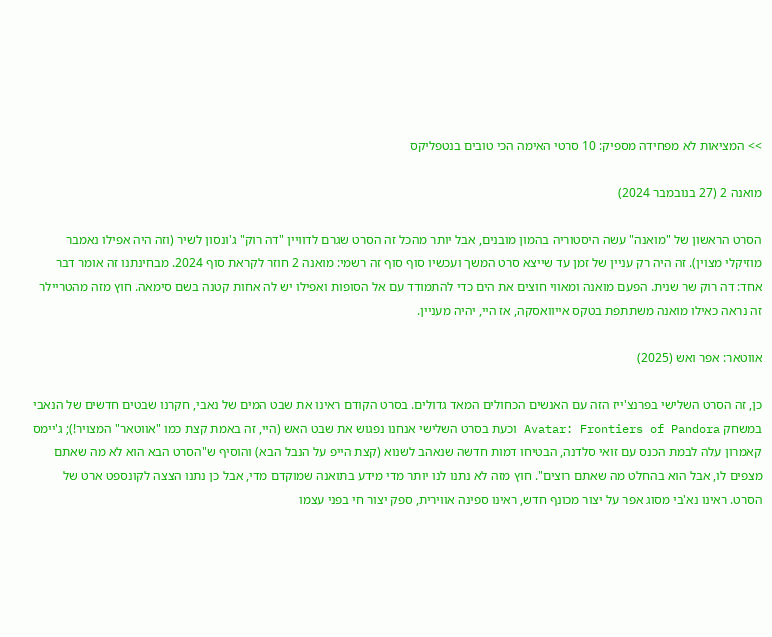>> המציאות לא מפחידה מספיק: 10 סרטי האימה הכי טובים בנטפליקס

מואנה 2 (27 בנובמבר 2024)

הסרט הראשון של "מואנה" עשה היסטוריה בהמון מובנים, אבל יותר מהכל זה הסרט שגרם לדוויין "דה רוק" ג'ונסון לשיר (וזה היה אפילו נאמבר מוזיקלי מצוין). זה היה רק עניין של זמן עד שייצא סרט המשך ועכשיו סוף סוף זה רשמי: מואנה 2 חוזר לקראת סוף 2024. מבחינתנו זה אומר דבר אחד: דה רוק שר שנית. הפעם מואנה ומאווי חוצים את הים כדי להתמודד עם אל הסופות ואפילו יש לה אחות קטנה בשם סימאה. חוץ מזה מהטריילר זה נראה כאילו מואנה משתתפת בטקס אייוואסקה, אז היי, יהיה מעניין.

אווטאר: אפר ואש (2025)

כן, זה הסרט השלישי בפרנצ'ייז הזה עם האנשים הכחולים המאד גדולים. בסרט הקודם ראינו את שבט המים של נאבי, חקרנו שבטים חדשים של הנאבי במשחק Avatar: Frontiers of Pandora וכעת בסרט השלישי אנחנו נפגוש את שבט האש (היי, זה באמת קצת כמו "אווטאר" המצויר!); ג'יימס קאמרון עלה לבמת הכנס עם זואי סלדנה, הבטיחו דמות חדשה שנאהב לשנוא (קצת הייפ על הנבל הבא) והוסיף ש"הסרט הבא הוא לא מה שאתם מצפים לו, אבל הוא בהחלט מה שאתם רוצים". חוץ מזה לא נתנו לנו יותר מדי מידע בתואנה שמוקדם מדי, אבל כן נתנו הצצה לקונספט ארט של הסרט. ראינו נא'בי מסוג אפר על יצור מכונף חדש, ראינו ספינה אווירית, ספק יצור חי בפני עצמו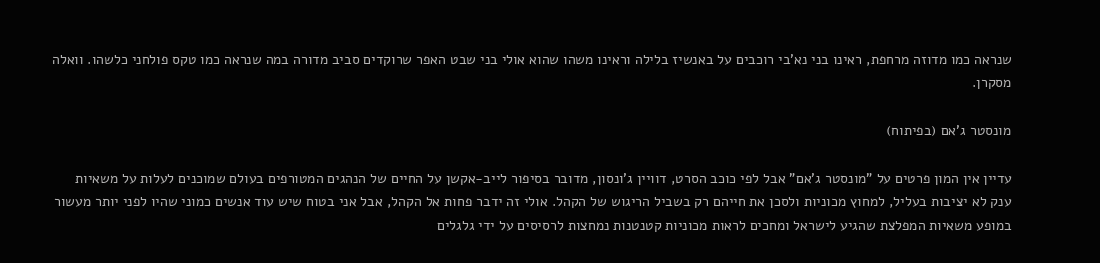שנראה כמו מדוזה מרחפת, ראינו בני נא'בי רוכבים על באנשיז בלילה וראינו משהו שהוא אולי בני שבט האפר שרוקדים סביב מדורה במה שנראה כמו טקס פולחני כלשהו. וואלה מסקרן.

מונסטר ג'אם (בפיתוח)

עדיין אין המון פרטים על "מונסטר ג'אם" אבל לפי כוכב הסרט, דוויין ג'ונסון, מדובר בסיפור לייב-אקשן על החיים של הנהגים המטורפים בעולם שמוכנים לעלות על משאיות ענק לא יציבות בעליל, למחוץ מכוניות ולסכן את חייהם רק בשביל הריגוש של הקהל. אולי זה ידבר פחות אל הקהל, אבל אני בטוח שיש עוד אנשים כמוני שהיו לפני יותר מעשור במופע משאיות המפלצת שהגיע לישראל ומחכים לראות מכוניות קטנטנות נמחצות לרסיסים על ידי גלגלים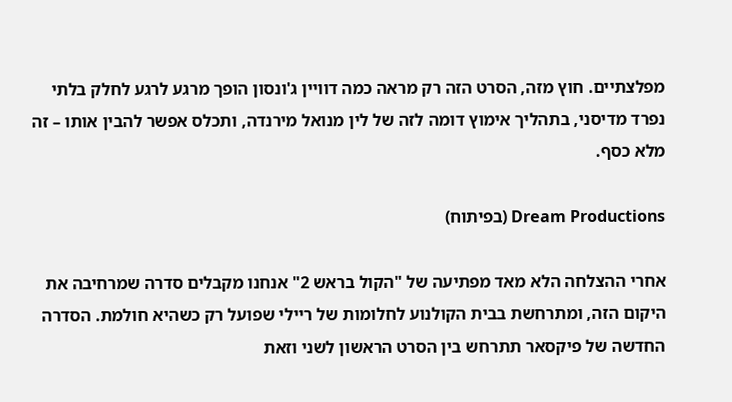מפלצתיים. חוץ מזה, הסרט הזה רק מראה כמה דוויין ג'ונסון הופך מרגע לרגע לחלק בלתי נפרד מדיסני, בתהליך אימוץ דומה לזה של לין מנואל מירנדה, ותכלס אפשר להבין אותו – זה מלא כסף.

Dream Productions (בפיתוח)

אחרי ההצלחה הלא מאד מפתיעה של "הקול בראש 2" אנחנו מקבלים סדרה שמרחיבה את היקום הזה, ומתרחשת בבית הקולנוע לחלומות של ריילי שפועל רק כשהיא חולמת. הסדרה החדשה של פיקסאר תתרחש בין הסרט הראשון לשני וזאת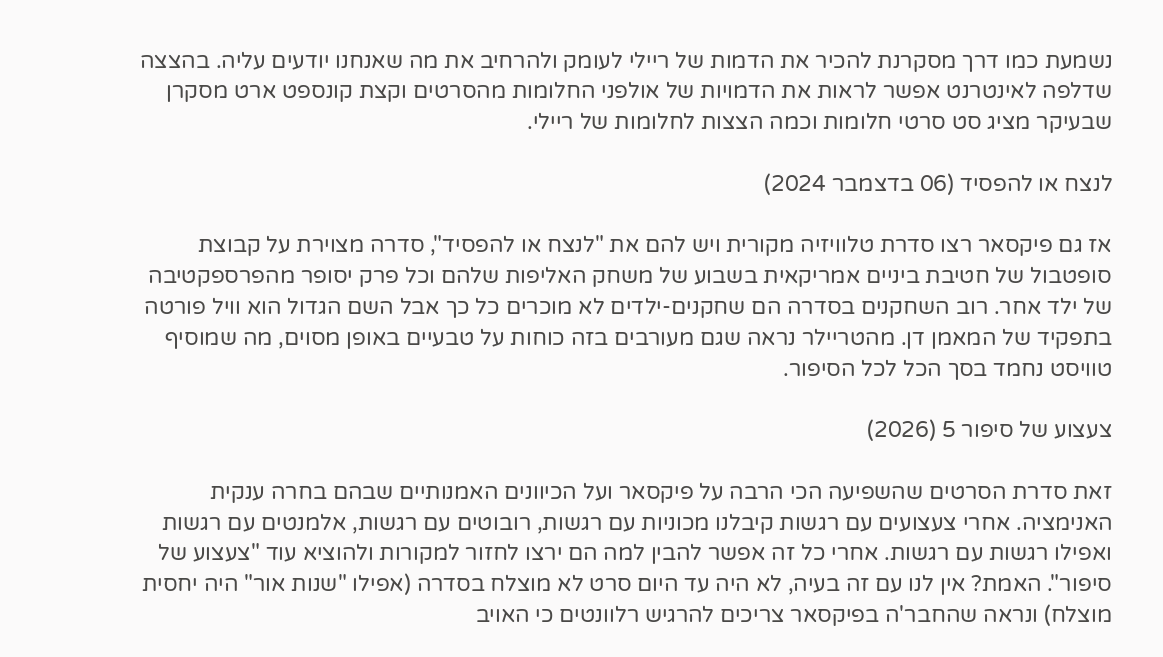נשמעת כמו דרך מסקרנת להכיר את הדמות של ריילי לעומק ולהרחיב את מה שאנחנו יודעים עליה. בהצצה שדלפה לאינטרנט אפשר לראות את הדמויות של אולפני החלומות מהסרטים וקצת קונספט ארט מסקרן שבעיקר מציג סט סרטי חלומות וכמה הצצות לחלומות של ריילי.

לנצח או להפסיד (06 בדצמבר 2024)

אז גם פיקסאר רצו סדרת טלוויזיה מקורית ויש להם את "לנצח או להפסיד", סדרה מצוירת על קבוצת סופטבול של חטיבת ביניים אמריקאית בשבוע של משחק האליפות שלהם וכל פרק יסופר מהפרספקטיבה של ילד אחר. רוב השחקנים בסדרה הם שחקנים-ילדים לא מוכרים כל כך אבל השם הגדול הוא וויל פורטה בתפקיד של המאמן דן. מהטריילר נראה שגם מעורבים בזה כוחות על טבעיים באופן מסוים, מה שמוסיף טוויסט נחמד בסך הכל לכל הסיפור.

צעצוע של סיפור 5 (2026)

זאת סדרת הסרטים שהשפיעה הכי הרבה על פיקסאר ועל הכיוונים האמנותיים שבהם בחרה ענקית האנימציה. אחרי צעצועים עם רגשות קיבלנו מכוניות עם רגשות, רובוטים עם רגשות, אלמנטים עם רגשות ואפילו רגשות עם רגשות. אחרי כל זה אפשר להבין למה הם ירצו לחזור למקורות ולהוציא עוד "צעצוע של סיפור". האמת? אין לנו עם זה בעיה, לא היה עד היום סרט לא מוצלח בסדרה (אפילו "שנות אור" היה יחסית מוצלח) ונראה שהחבר'ה בפיקסאר צריכים להרגיש רלוונטים כי האויב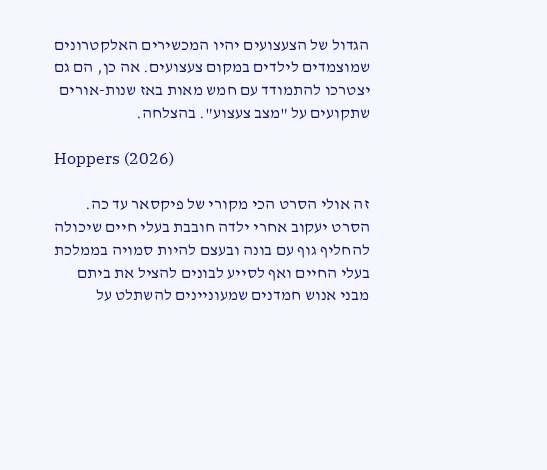הגדול של הצעצועים יהיו המכשירים האלקטרונים שמוצמדים לילדים במקום צעצועים. אה כן, הם גם יצטרכו להתמודד עם חמש מאות באז שנות-אורים שתקועים על "מצב צעצוע". בהצלחה.

Hoppers (2026)

זה אולי הסרט הכי מקורי של פיקסאר עד כה. הסרט יעקוב אחרי ילדה חובבת בעלי חיים שיכולה להחליף גוף עם בונה ובעצם להיות סמויה בממלכת בעלי החיים ואף לסייע לבונים להציל את ביתם מבני אנוש חמדנים שמעוניינים להשתלט על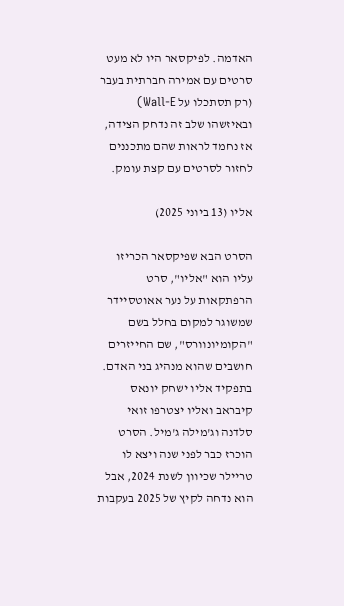האדמה. לפיקסאר היו לא מעט סרטים עם אמירה חברתית בעבר (רק תסתכלו על Wall-E) ובאיזשהו שלב זה נדחק הצידה, אז נחמד לראות שהם מתכננים לחזור לסרטים עם קצת עומק.

אליו (13 ביוני 2025)

הסרט הבא שפיקסאר הכריזו עליו הוא "אליו", סרט הרפתקאות על נער אאוטסיידר שמשוגר למקום בחלל בשם "הקומיונוורס", שם החייזרים חושבים שהוא מנהיג בני האדם. בתפקיד אליו ישחק יונאס קיבראב ואליו יצטרפו זואי סלדנה וג'מילה ג'מיל. הסרט הוכרז כבר לפני שנה ויצא לו טריילר שכיוון לשנת 2024, אבל הוא נדחה לקיץ של 2025 בעקבות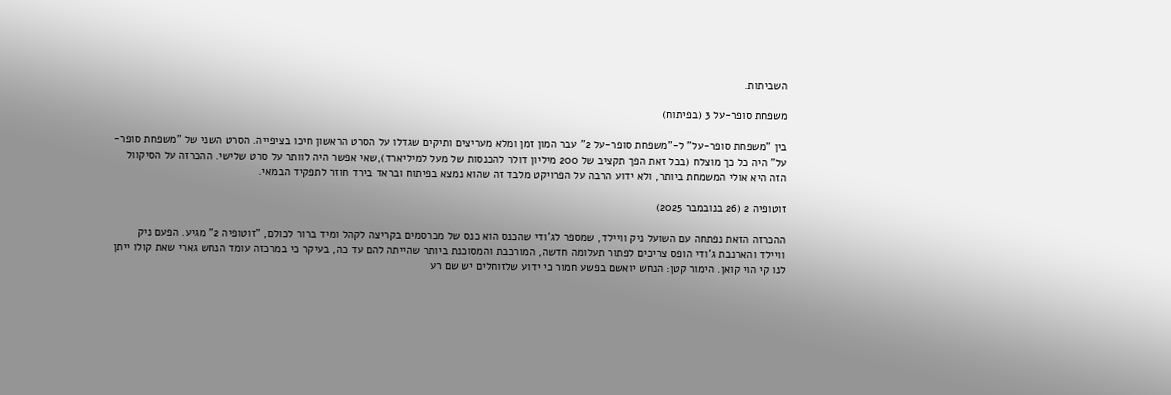השביתות.

משפחת סופר-על 3 (בפיתוח)

בין "משפחת סופר-על" ל-"משפחת סופר-על 2" עבר המון זמן ומלא מעריצים ותיקים שגדלו על הסרט הראשון חיכו בציפייה. הסרט השני של "משפחת סופר-על" היה כל כך מוצלח (בכל זאת הפך תקציב של 200 מיליון דולר להכנסות של מעל למיליארד),שאי אפשר היה לוותר על סרט שלישי. ההכרזה על הסיקוול הזה היא אולי המשמחת ביותר, ולא ידוע הרבה על הפרויקט מלבד זה שהוא נמצא בפיתוח ובראד בירד חוזר לתפקיד הבמאי.

זוטופיה 2 (26 בנובמבר 2025)

ההכרזה הזאת נפתחה עם השועל ניק וויילד, שמספר לג'ודי שהכנס הוא כנס של מכרסמים בקריצה לקהל ומיד ברור לכולם, "זוטופיה 2" מגיע. הפעם ניק וויילד והארנבת ג'ודי הופס צריכים לפתור תעלומה חדשה, המורכבת והמסוכנת ביותר שהייתה להם עד כה, בעיקר כי במרכזה עומד הנחש גארי שאת קולו ייתן לנו קי הוי קואן. הימור קטן: הנחש יואשם בפשע חמור כי ידוע שלזוחלים יש שם רע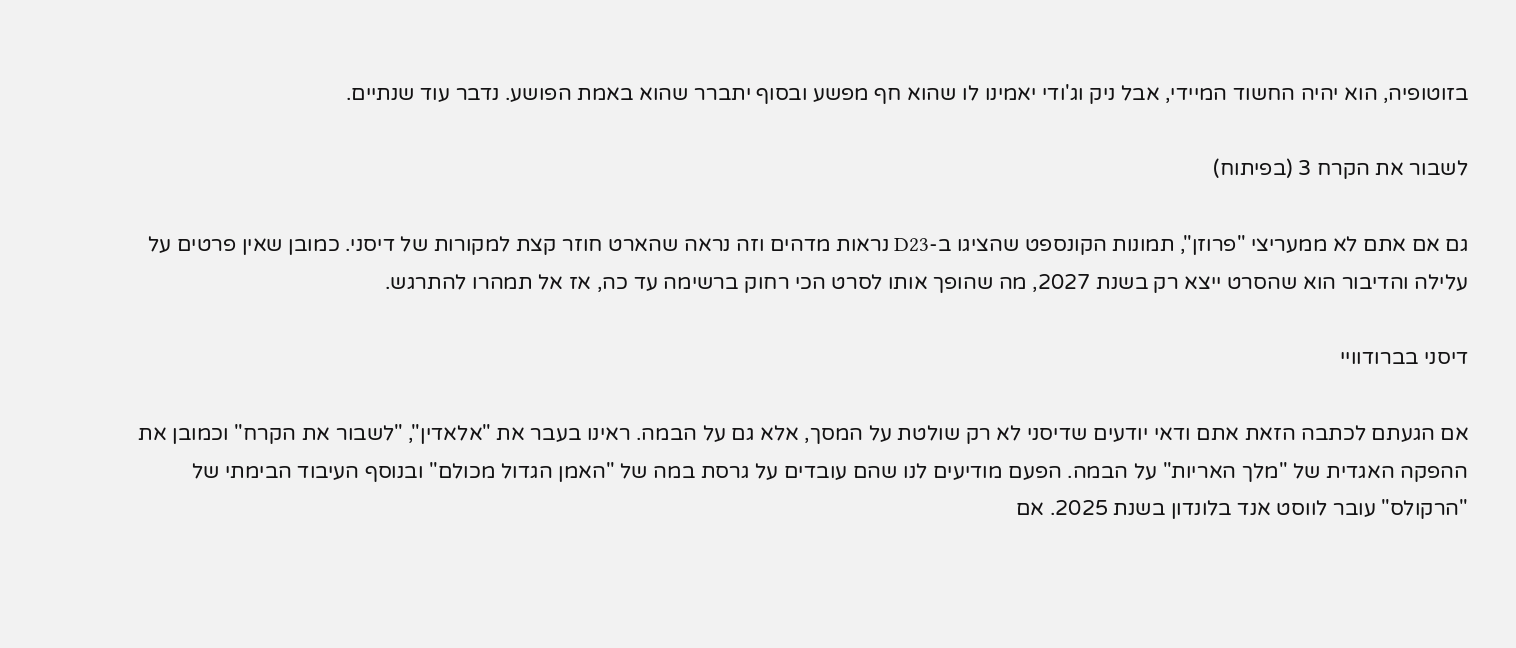בזוטופיה, הוא יהיה החשוד המיידי, אבל ניק וג'ודי יאמינו לו שהוא חף מפשע ובסוף יתברר שהוא באמת הפושע. נדבר עוד שנתיים.

לשבור את הקרח 3 (בפיתוח)

גם אם אתם לא ממעריצי "פרוזן", תמונות הקונספט שהציגו ב-D23 נראות מדהים וזה נראה שהארט חוזר קצת למקורות של דיסני. כמובן שאין פרטים על עלילה והדיבור הוא שהסרט ייצא רק בשנת 2027, מה שהופך אותו לסרט הכי רחוק ברשימה עד כה, אז אל תמהרו להתרגש.

דיסני בברודוויי

אם הגעתם לכתבה הזאת אתם ודאי יודעים שדיסני לא רק שולטת על המסך, אלא גם על הבמה. ראינו בעבר את "אלאדין", "לשבור את הקרח" וכמובן את ההפקה האגדית של "מלך האריות" על הבמה. הפעם מודיעים לנו שהם עובדים על גרסת במה של "האמן הגדול מכולם" ובנוסף העיבוד הבימתי של "הרקולס" עובר לווסט אנד בלונדון בשנת 2025. אם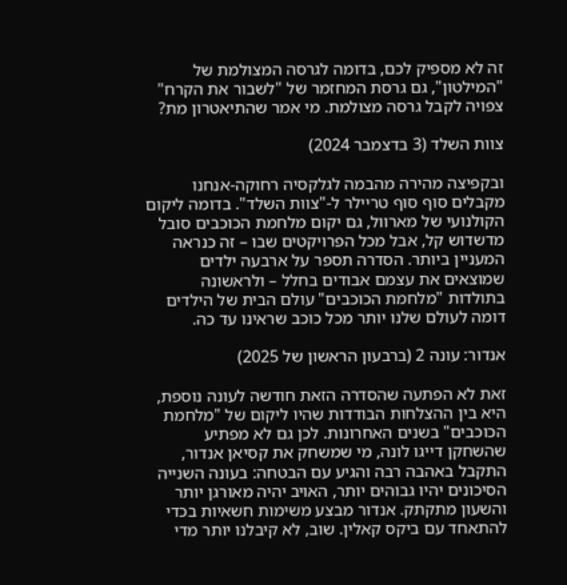זה לא מספיק לכם, בדומה לגרסה המצולמת של "המילטון", גם גרסת המחזמר של "לשבור את הקרח" צפויה לקבל גרסה מצולמת. מי אמר שהתיאטרון מת?

צוות השלד (3 בדצמבר 2024)

ובקפיצה מהירה מהבמה לגלקסיה רחוקה-אנחנו מקבלים סוף סוף טריילר ל-"צוות השלד". בדומה ליקום הקולנועי של מארוול, גם יקום מלחמת הכוכבים סובל מדשדוש קל, אבל מכל הפרויקטים שבו – זה כנראה המעניין ביותר. הסדרה תספר על ארבעה ילדים שמוצאים את עצמם אבודים בחלל – ולראשונה בתולדות "מלחמת הכוכבים" עולם הבית של הילדים דומה לעולם שלנו יותר מכל כוכב שראינו עד כה.

אנדור: עונה 2 (ברבעון הראשון של 2025)

זאת לא הפתעה שהסדרה הזאת חודשה לעונה נוספת, היא בין ההצלחות הבודדות שהיו ליקום של "מלחמת הכוכבים" בשנים האחרונות. לכן גם לא מפתיע שהשחקן דייגו לונה, מי שמשחק את קסיאן אנדור, התקבל באהבה רבה והגיע עם הבטחה: בעונה השנייה הסיכונים יהיו גבוהים יותר, האויב יהיה מאורגן יותר והשעון מתקתק. אנדור מבצע משימות חשאיות בכדי להתאחד עם ביקס קאלין. שוב, לא קיבלנו יותר מדי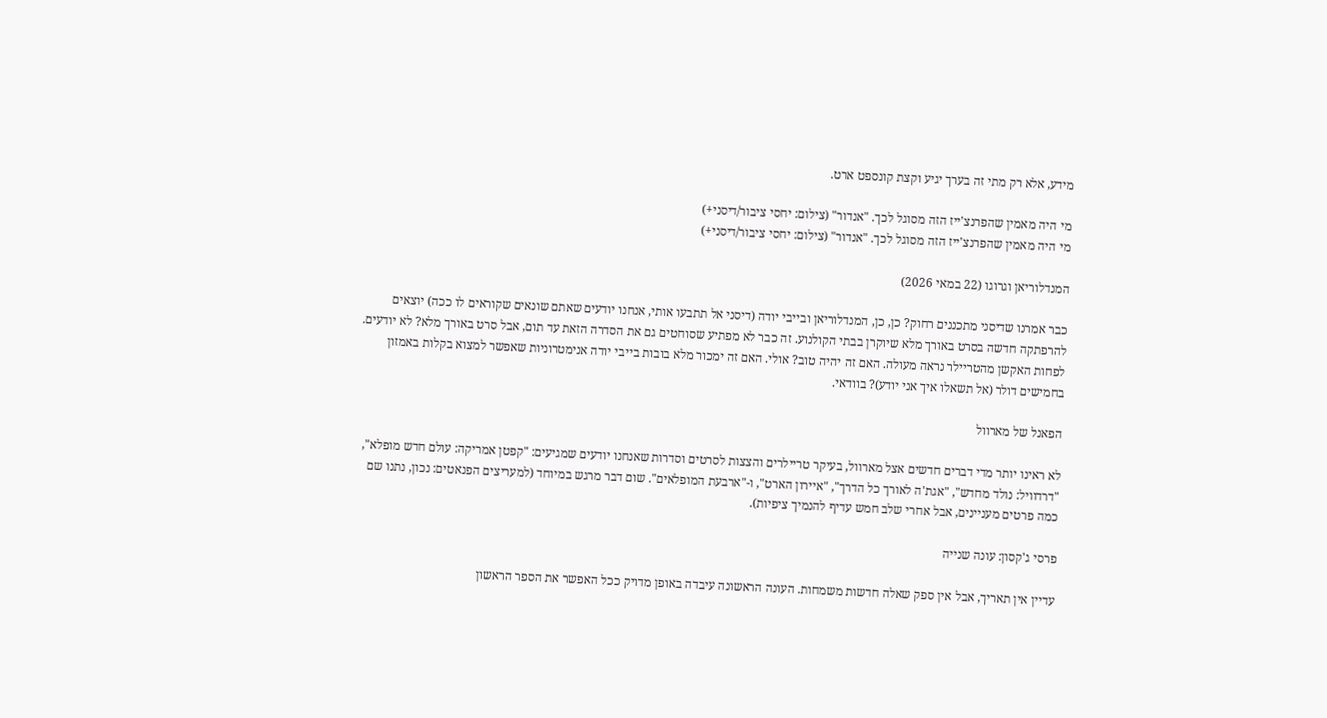מידע, אלא רק מתי זה בערך יגיע וקצת קונספט ארט.

מי היה מאמין שהפרנצ'ייז הזה מסוגל לכך. "אנדור" (צילום: יחסי ציבור/דיסני+)
מי היה מאמין שהפרנצ'ייז הזה מסוגל לכך. "אנדור" (צילום: יחסי ציבור/דיסני+)

המנדלוריאן וגרוגו (22 במאי 2026)

כבר אמרנו שדיסני מתכננים רחוק? כן, כן, המנדלוריאן ובייבי יודה (דיסני אל תתבעו אותי, אנחנו יודעים שאתם שונאים שקוראים לו ככה) יוצאים להרפתקה חדשה בסרט באורך מלא שיוקרן בבתי הקולנוע. זה כבר לא מפתיע שסוחטים גם את הסדרה הזאת עד תום, אבל סרט באורך מלא? לא יודעים. לפחות האקשן מהטריילר נראה מעולה. האם זה יהיה טוב? אולי. האם זה ימכור מלא בובות בייבי יודה אנימטרוניות שאפשר למצוא בקלות באמזון בחמישים דולר (אל תשאלו איך אני יודע)? בוודאי.

הפאנל של מארוול

לא ראינו יותר מדי דברים חדשים אצל מארוול, בעיקר טריילרים והצצות לסרטים וסדרות שאנחנו יודעים שמגיעים: "קפטן אמריקה: עולם חדש מופלא", "דרדוויל: נולד מחדש", "אגת'ה לאורך כל הדרך", "איירון הארט", ו-"ארבעת המופלאים". שום דבר מרגש במיוחד (למעריצים הפנאטים: נכון, נתנו שם כמה פרטים מעניינים, אבל אחרי שלב חמש עדיף להנמיך ציפיות).

פרסי ג'קסון: עונה שנייה

עדיין אין תאריך, אבל אין ספק שאלה חדשות משמחות. העונה הראשונה עיבדה באופן מדויק ככל האפשר את הספר הראשון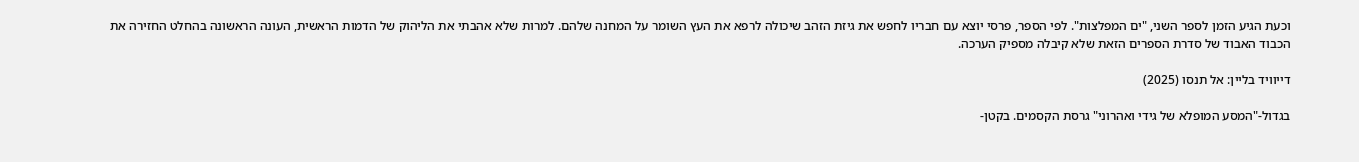וכעת הגיע הזמן לספר השני, "ים המפלצות". לפי הספר, פרסי יוצא עם חבריו לחפש את גיזת הזהב שיכולה לרפא את העץ השומר על המחנה שלהם. למרות שלא אהבתי את הליהוק של הדמות הראשית, העונה הראשונה בהחלט החזירה את הכבוד האבוד של סדרת הספרים הזאת שלא קיבלה מספיק הערכה.

דייוויד בליין: אל תנסו (2025)

בגדול-"המסע המופלא של גידי ואהרוני" גרסת הקסמים. בקטן-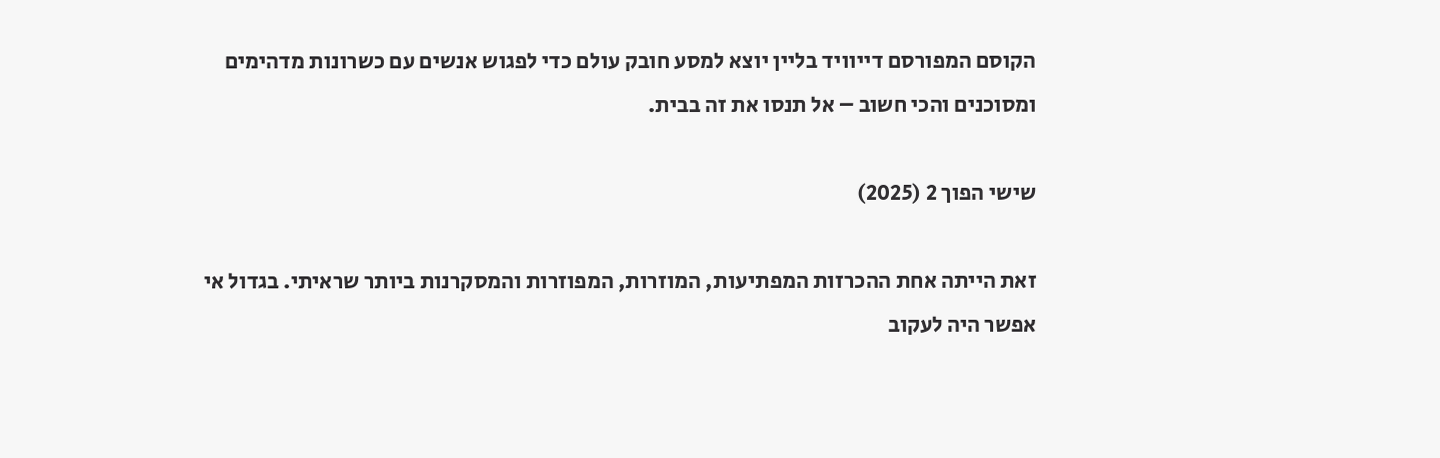הקוסם המפורסם דייוויד בליין יוצא למסע חובק עולם כדי לפגוש אנשים עם כשרונות מדהימים ומסוכנים והכי חשוב – אל תנסו את זה בבית.

שישי הפוך 2 (2025)

זאת הייתה אחת ההכרזות המפתיעות, המוזרות, המפוזרות והמסקרנות ביותר שראיתי. בגדול אי אפשר היה לעקוב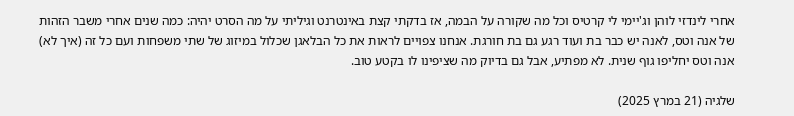אחרי לינדזי לוהן וג'יימי לי קרטיס וכל מה שקורה על הבמה, אז בדקתי קצת באינטרנט וגיליתי על מה הסרט יהיה: כמה שנים אחרי משבר הזהות של אנה וטס, לאנה יש כבר בת ועוד רגע גם בת חורגת. אנחנו צפויים לראות את כל הבלאגן שכלול במיזוג של שתי משפחות ועם כל זה (איך לא) אנה וטס יחליפו גוף שנית. לא מפתיע, אבל גם בדיוק מה שציפינו לו בקטע טוב.

שלגיה (21 במרץ 2025)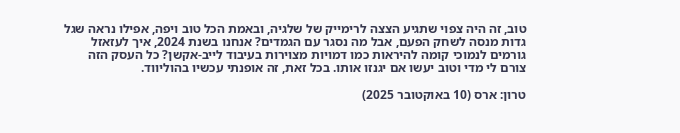טוב, זה היה צפוי שתגיע הצצה לרימייק של שלגיה, ובאמת הכל טוב ויפה, אפילו נראה שגל גדות מנסה לשחק הפעם, אבל מה נסגר עם הגמדים? אנחנו בשנת 2024, איך לעזאזל גורמים לנמוכי קומה להיראות כמו דמויות מצוירות בעיבוד לייב-אקשן? כל העסק הזה צורם לי מדי וטוב יעשו אם יגנזו אותו. בכל זאת, זה אופנתי עכשיו בהוליווד.

טרון: ארס (10 באוקטובר 2025)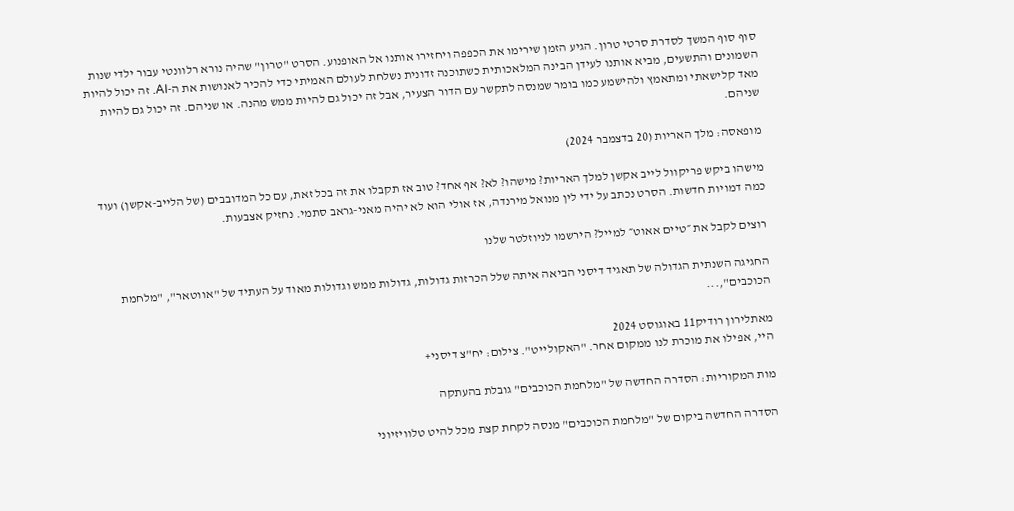סוף סוף המשך לסדרת סרטי טרון. הגיע הזמן שירימו את הכפפה ויחזירו אותנו אל האופנוע. הסרט "טרון" שהיה נורא רלוונטי עבור ילדי שנות השמונים והתשעים, מביא אותנו לעידן הבינה המלאכותית כשתוכנה זדונית נשלחת לעולם האמיתי כדי להכיר לאנושות את ה-AI. זה יכול להיות מאד קלישאתי ומתאמץ ולהישמע כמו בומר שמנסה לתקשר עם הדור הצעיר, אבל זה יכול גם להיות ממש מהנה. או שניהם. זה יכול גם להיות שניהם.

מופאסה: מלך האריות (20 בדצמבר 2024)

מישהו ביקש פריקוול לייב אקשן למלך האריות? מישהו? לא? אף אחד? טוב אז תקבלו את זה בכל זאת, עם כל המדובבים (של הלייב-אקשן) ועוד כמה דמויות חדשות. הסרט נכתב על ידי לין מנואל מירנדה, אז אולי הוא לא יהיה מאני-גראב סתמי. נחזיק אצבעות.

רוצים לקבל את ״טיים אאוט״ למייל? הירשמו לניוזלטר שלנו

החגיגה השנתית הגדולה של תאגיד דיסני הביאה איתה שלל הכרזות גדולות, גדולות ממש וגדולות מאוד על העתיד של "אווטאר", "מלחמת הכוכבים",...

מאתלירון רודיק11 באוגוסט 2024
היי, אפילו את מוכרת לנו ממקום אחר. "האקולייט". צילום: יח"צ דיסני+

מות המקוריות: הסדרה החדשה של "מלחמת הכוכבים" גובלת בהעתקה

הסדרה החדשה ביקום של "מלחמת הכוכבים" מנסה לקחת קצת מכל להיט טלוויזיוני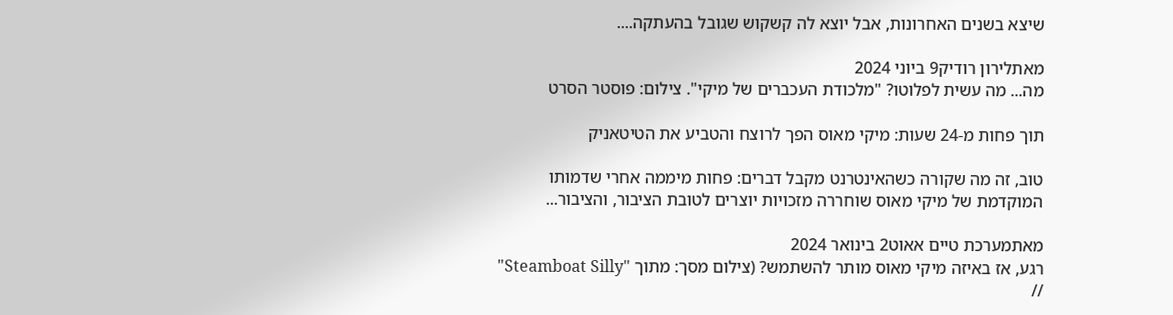שיצא בשנים האחרונות, אבל יוצא לה קשקוש שגובל בהעתקה....

מאתלירון רודיק9 ביוני 2024
מה... מה עשית לפלוטו? "מלכודת העכברים של מיקי". צילום: פוסטר הסרט

תוך פחות מ-24 שעות: מיקי מאוס הפך לרוצח והטביע את הטיטאניק

טוב, זה מה שקורה כשהאינטרנט מקבל דברים: פחות מיממה אחרי שדמותו המוקדמת של מיקי מאוס שוחררה מזכויות יוצרים לטובת הציבור, והציבור...

מאתמערכת טיים אאוט2 בינואר 2024
רגע, אז באיזה מיקי מאוס מותר להשתמש? (צילום מסך: מתוך "Steamboat Silly" //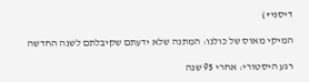דיסני+)

המיקי מאוס של כולנו: המתנה שלא ידעתם שקיבלתם לשנה החדשה

רגע היסטורי: אחרי 95 שנה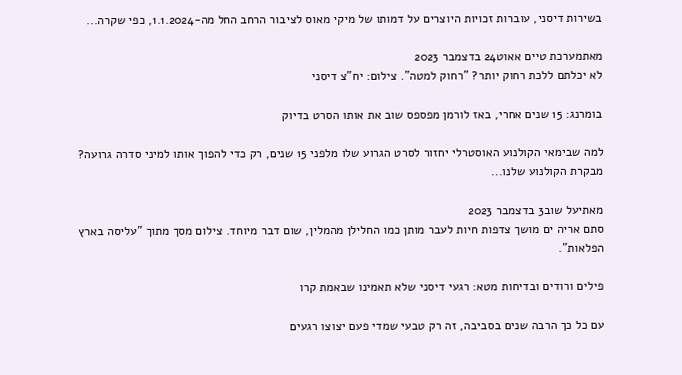בשירות דיסני, עוברות זכויות היוצרים על דמותו של מיקי מאוס לציבור הרחב החל מה-1.1.2024, כפי שקרה...

מאתמערכת טיים אאוט24 בדצמבר 2023
לא יכלתם ללכת רחוק יותר? "רחוק למטה". צילום: יח"צ דיסני

בומרנג: 15 שנים אחרי, באז לורמן מפספס שוב את אותו הסרט בדיוק

למה שבימאי הקולנוע האוסטרלי יחזור לסרט הגרוע שלו מלפני 15 שנים, רק כדי להפוך אותו למיני סדרה גרועה? מבקרת הקולנוע שלנו...

מאתיעל שוב3 בדצמבר 2023
סתם אריה ים מושך צדפות חיות לעבר מותן כמו החלילן מהמלין, שום דבר מיוחד. צילום מסך מתוך "עליסה בארץ הפלאות".

פילים ורודים ובדיחות מטא: רגעי דיסני שלא תאמינו שבאמת קרו

עם כל כך הרבה שנים בסביבה, זה רק טבעי שמדי פעם יצוצו רגעים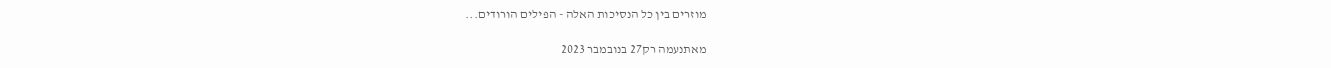מוזרים בין כל הנסיכות האלה - הפילים הורודים...

מאתנעמה רק27 בנובמבר 2023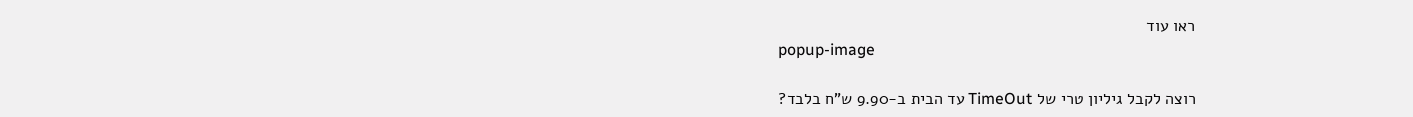ראו עוד
popup-image

רוצה לקבל גיליון טרי של TimeOut עד הבית ב-9.90 ש"ח בלבד?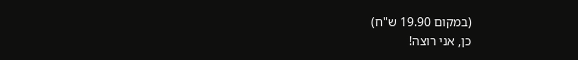(במקום 19.90 ש"ח)
כן, אני רוצה!